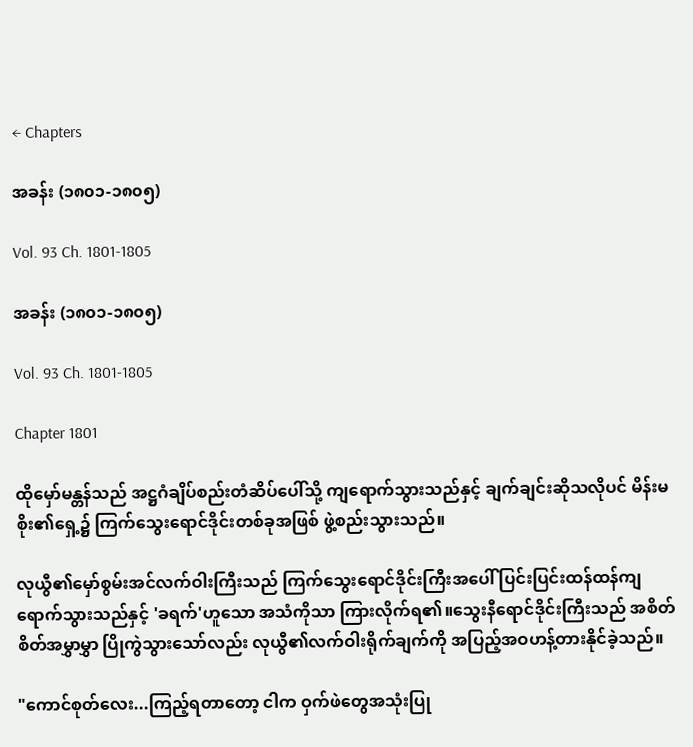← Chapters

အခန်း (၁၈၀၁-၁၈၀၅)

Vol. 93 Ch. 1801-1805

အခန်း (၁၈၀၁-၁၈၀၅)

Vol. 93 Ch. 1801-1805

Chapter 1801

ထိုမှော်မန္တန်သည် အဋ္ဌဂံချိပ်စည်းတံဆိပ်ပေါ်သို့ ကျရောက်သွားသည်နှင့် ချက်ချင်းဆိုသလိုပင် မိန်းမစိုး၏ရှေ့၌ ကြက်သွေးရောင်ဒိုင်းတစ်ခုအဖြစ် ဖွဲ့စည်းသွားသည်။

လုယွီ၏မှော်စွမ်းအင်လက်ဝါးကြီးသည် ကြက်သွေးရောင်ဒိုင်းကြီးအပေါ် ပြင်းပြင်းထန်ထန်ကျရောက်သွားသည်နှင့် 'ခရက်'ဟူသော အသံကိုသာ ကြားလိုက်ရ၏။သွေးနီရောင်ဒိုင်းကြီးသည် အစိတ်စိတ်အမွှာမွှာ ပြိုကွဲသွားသော်လည်း လုယွီ၏လက်ဝါးရိုက်ချက်ကို အပြည့်အဝဟန့်တားနိုင်ခဲ့သည်။

"ကောင်စုတ်လေး...ကြည့်ရတာတော့ ငါက ဝှက်ဖဲတွေအသုံးပြု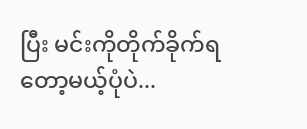ပြီး မင်းကိုတိုက်ခိုက်ရတော့မယ့်ပုံပဲ...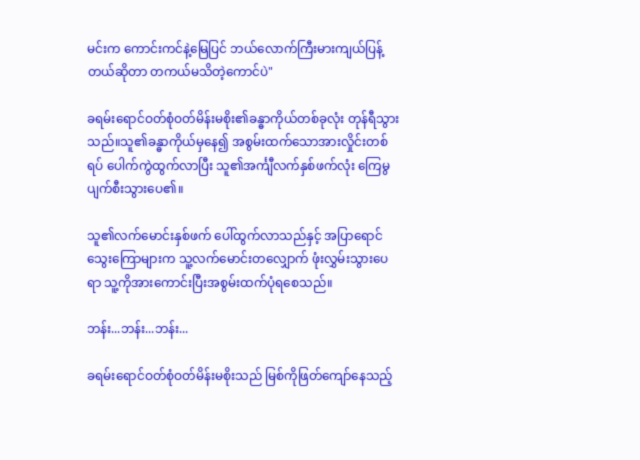မင်းက ကောင်းကင်နဲ့မြေပြင် ဘယ်လောက်ကြီးမားကျယ်ပြန့်တယ်ဆိုတာ တကယ်မသိတဲ့ကောင်ပဲ"

ခရမ်းရောင်ဝတ်စုံဝတ်မိန်းမစိုး၏ခန္ဓာကိုယ်တစ်ခုလုံး တုန်ရီသွားသည်။သူ၏ခန္ဓာကိုယ်မှနေ၍ အစွမ်းထက်သောအားလှိုင်းတစ်ရပ် ပေါက်ကွဲထွက်လာပြီး သူ၏အင်္ကျီလက်နှစ်ဖက်လုံး ကြေမွပျက်စီးသွားပေ၏။

သူ၏လက်မောင်းနှစ်ဖက် ပေါ်ထွက်လာသည်နှင့် အပြာရောင်သွေးကြောများက သူ့လက်မောင်းတလျှောက် ဖုံးလွှမ်းသွားပေရာ သူ့ကိုအားကောင်းပြီးအစွမ်းထက်ပုံရစေသည်။

ဘန်း...ဘန်း...ဘန်း...

ခရမ်းရောင်ဝတ်စုံဝတ်မိန်းမစိုးသည် မြစ်ကိုဖြတ်ကျော်နေသည့်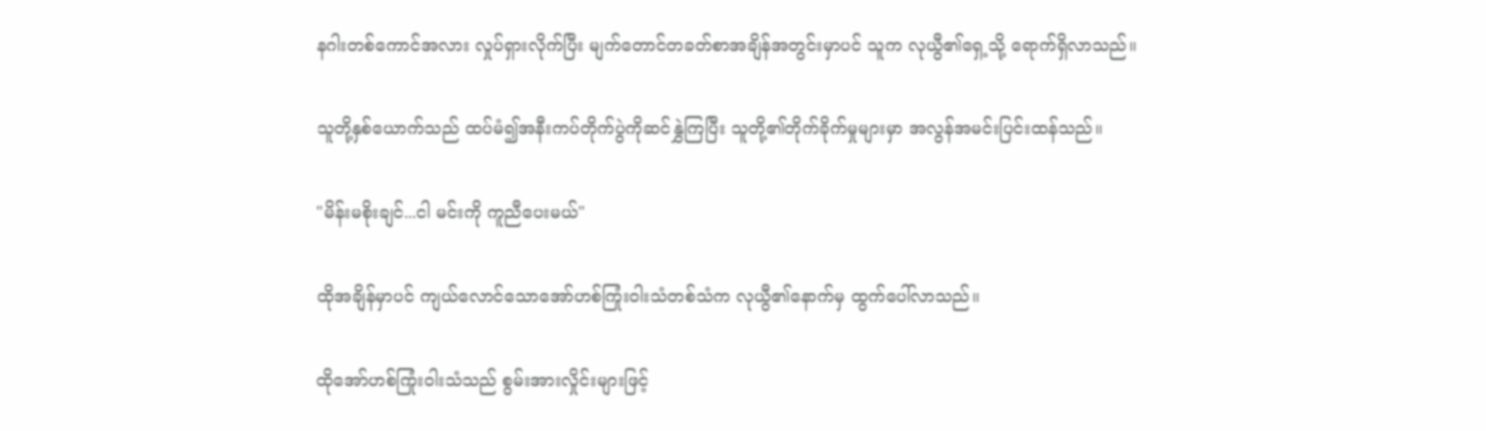နဂါးတစ်ကောင်အလား လှုပ်ရှားလိုက်ပြီး မျက်တောင်တခတ်စာအချိန်အတွင်းမှာပင် သူက လုယွီ၏ရှေ့သို့ ရောက်ရှိလာသည်။

သူတို့နှစ်ယောက်သည် ထပ်မံ၍အနီးကပ်တိုက်ပွဲကိုဆင်နွှဲကြပြီး သူတို့၏တိုက်ခိုက်မှုများမှာ အလွန်အမင်းပြင်းထန်သည်။

"မိန်းမစိုးချင်...ငါ မင်းကို ကူညီပေးမယ်"

ထိုအချိန်မှာပင် ကျယ်လောင်သောအော်ဟစ်ကြုံးဝါးသံတစ်သံက လုယွီ၏နောက်မှ ထွက်ပေါ်လာသည်။

ထိုအော်ဟစ်ကြုံးဝါးသံသည် စွမ်းအားလှိုင်းများဖြင့်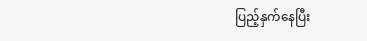ပြည့်နှက်နေပြီး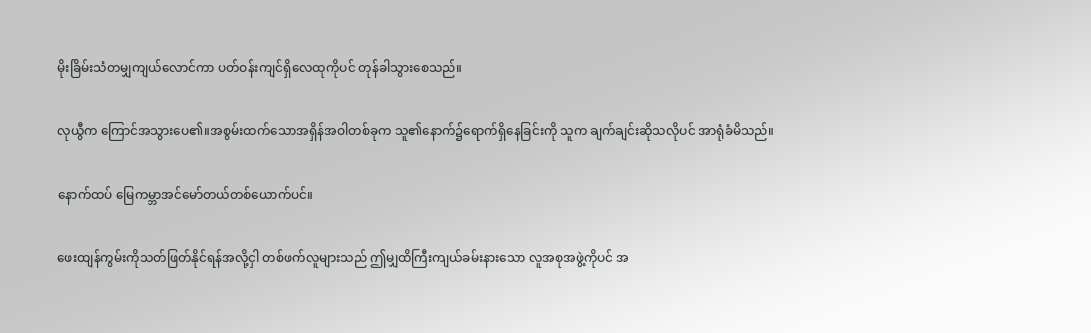မိုးခြိမ်းသံတမျှကျယ်လောင်ကာ ပတ်ဝန်းကျင်ရှိလေထုကိုပင် တုန်ခါသွားစေသည်။

လုယွီက ကြောင်အသွားပေ၏။အစွမ်းထက်သောအရှိန်အဝါတစ်ခုက သူ၏နောက်၌ရောက်ရှိနေခြင်းကို သူက ချက်ချင်းဆိုသလိုပင် အာရုံခံမိသည်။

နောက်ထပ် မြေကမ္ဘာအင်မော်တယ်တစ်ယောက်ပင်။

ဖေးထျန်ကွမ်းကိုသတ်ဖြတ်နိုင်ရန်အလို့ငှါ တစ်ဖက်လူများသည် ဤမျှထိကြီးကျယ်ခမ်းနားသော လူအစုအဖွဲ့ကိုပင် အ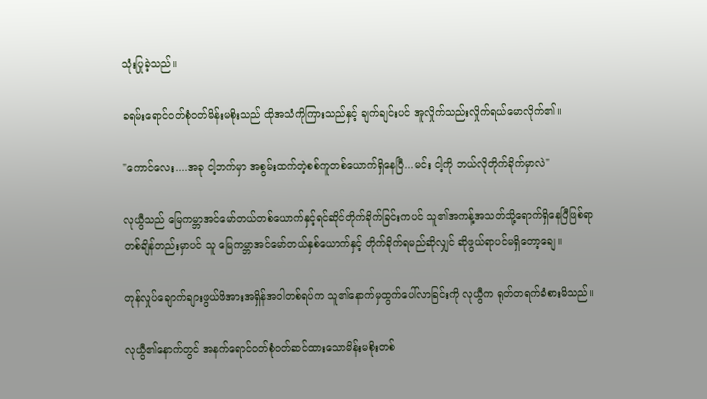သုံးပြုခဲ့သည်။

ခရမ်းရောင်ဝတ်စုံဝတ်မိန်းမစိုးသည် ထိုအသံကိုကြားသည်နှင့် ချက်ချင်းပင် အူလှိုက်သည်းလှိုက်ရယ်မောလိုက်၏။

"ကောင်လေး....အခု ငါ့ဘက်မှာ အစွမ်းထက်တဲ့စစ်ကူတစ်ယောက်ရှိနေပြီ...မင်း ငါ့ကို ဘယ်လိုတိုက်ခိုက်မှာလဲ"

လုယွီသည် မြေကမ္ဘာအင်မော်တယ်တစ်ယောက်နှင့်ရင်ဆိုင်တိုက်ခိုက်ခြင်းကပင် သူ၏အကန့်အသတ်သို့ရောက်ရှိနေပြီဖြစ်ရာ တစ်ချိန်တည်းမှာပင် သူ မြေကမ္ဘာအင်မော်တယ်နှစ်ယောက်နှင့် တိုက်ခိုက်ရမည်ဆိုလျှင် ဆိုဖွယ်ရာပင်မရှိတော့ချေ။

တုန်လှုပ်ချောက်ချားဖွယ်ဖိအားအရှိန်အဝါတစ်ရပ်က သူ၏နောက်မှထွက်ပေါ်လာခြင်းကို လုယွီက ရုတ်တရက်ခံစားမိသည်။

လုယွီ၏နောက်တွင် အနက်ရောင်ဝတ်စုံဝတ်ဆင်ထားသောမိန်းမစိုးတစ်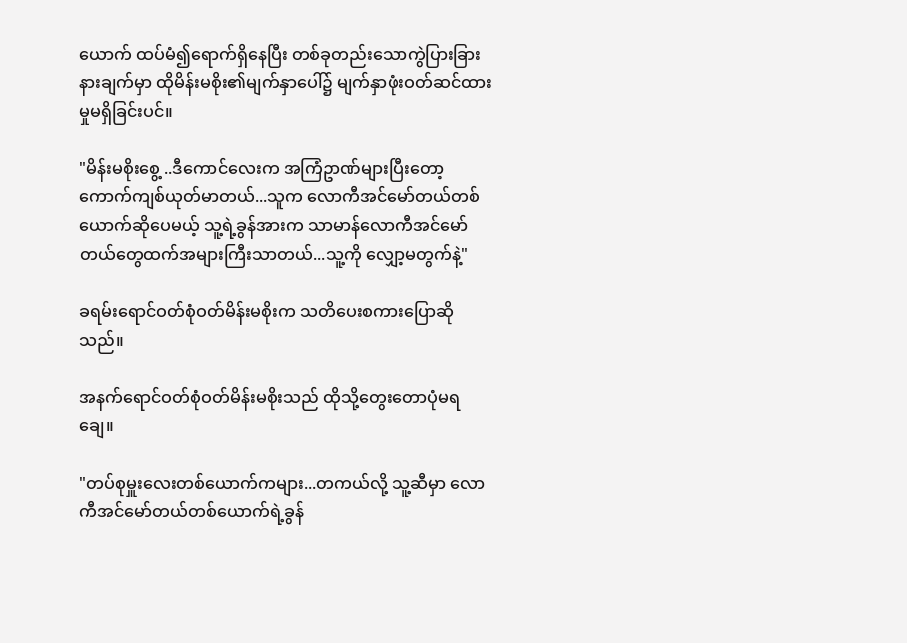ယောက် ထပ်မံ၍ရောက်ရှိနေပြီး တစ်ခုတည်းသောကွဲပြားခြားနားချက်မှာ ထိုမိန်းမစိုး၏မျက်နှာပေါ်၌ မျက်နှာဖုံးဝတ်ဆင်ထားမှုမရှိခြင်းပင်။

"မိန်းမစိုးစွေ့ ..ဒီကောင်လေးက အကြံဥာဏ်များပြီးတော့ ကောက်ကျစ်ယုတ်မာတယ်...သူက လောကီအင်မော်တယ်တစ်ယောက်ဆိုပေမယ့် သူ့ရဲ့ခွန်အားက သာမာန်လောကီအင်မော်တယ်တွေထက်အများကြီးသာတယ်...သူ့ကို လျှော့မတွက်နဲ့"

ခရမ်းရောင်ဝတ်စုံဝတ်မိန်းမစိုးက သတိပေးစကားပြောဆိုသည်။

အနက်ရောင်ဝတ်စုံဝတ်မိန်းမစိုးသည် ထိုသို့တွေးတောပုံမရချေ။

"တပ်စုမှူးလေးတစ်ယောက်ကများ...တကယ်လို့ သူ့ဆီမှာ လောကီအင်မော်တယ်တစ်ယောက်ရဲ့ခွန်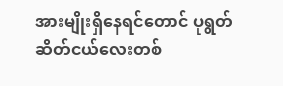အားမျိုးရှိနေရင်တောင် ပုရွတ်ဆိတ်ငယ်လေးတစ်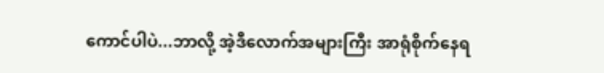ကောင်ပါပဲ...ဘာလို့ အဲ့ဒီလောက်အများကြီး အာရုံစိုက်နေရ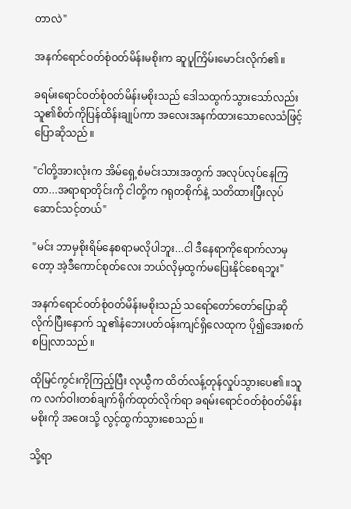တာလဲ"

အနက်ရောင်ဝတ်စုံဝတ်မိန်းမစိုးက ဆူပူကြိမ်းမောင်းလိုက်၏။

ခရမ်းရောင်ဝတ်စုံဝတ်မိန်းမစိုးသည် ဒေါသထွက်သွားသော်လည်း သူ၏စိတ်ကိုပြန်ထိန်းချုပ်ကာ အလေးအနက်ထားသောလေသံဖြင့် ပြောဆိုသည်။

"ငါတို့အားလုံးက အိမ်ရှေ့စံမင်းသားအတွက် အလုပ်လုပ်နေကြတာ...အရာရာတိုင်းကို ငါတို့က ဂရုတစိုက်နဲ့ သတိထားပြီးလုပ်ဆောင်သင့်တယ်"

"မင်း ဘာမှစိုးရိမ်နေစရာမလိုပါဘူး...ငါ ဒီနေရာကိုရောက်လာမှတော့ အဲ့ဒီကောင်စုတ်လေး ဘယ်လိုမှထွက်မပြေးနိုင်စေရဘူး"

အနက်ရောင်ဝတ်စုံဝတ်မိန်းမစိုးသည် သရော်တော်တော်ပြောဆိုလိုက်ပြီးနောက် သူ၏နံဘေးပတ်ဝန်းကျင်ရှိလေထုက ပို၍အေးစက်စပြုလာသည်။

ထိုမြင်ကွင်းကိုကြည့်ပြီး လုယွီက ထိတ်လန့်တုန်လှုပ်သွားပေ၏။သူက လက်ဝါးတစ်ချက်ရိုက်ထုတ်လိုက်ရာ ခရမ်းရောင်ဝတ်စုံဝတ်မိန်းမစိုးကို အဝေးသို့ လွင့်ထွက်သွားစေသည်။

သို့ရာ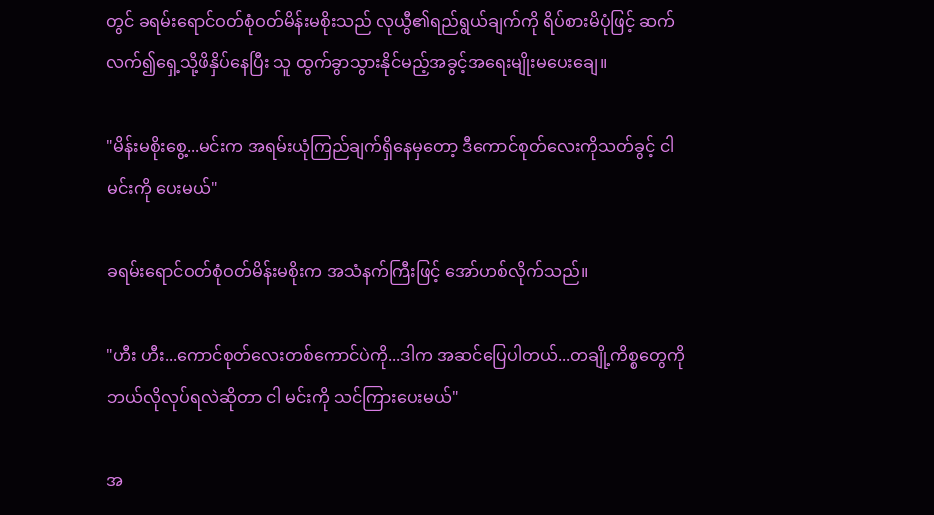တွင် ခရမ်းရောင်ဝတ်စုံဝတ်မိန်းမစိုးသည် လုယွီ၏ရည်ရွယ်ချက်ကို ရိပ်စားမိပုံဖြင့် ဆက်လက်၍ရှေ့သို့ဖိနှိပ်နေပြီး သူ ထွက်ခွာသွားနိုင်မည့်အခွင့်အရေးမျိုးမပေးချေ။

"မိန်းမစိုးစွေ့...မင်းက အရမ်းယုံကြည်ချက်ရှိနေမှတော့ ဒီကောင်စုတ်လေးကိုသတ်ခွင့် ငါ မင်းကို ပေးမယ်"

ခရမ်းရောင်ဝတ်စုံဝတ်မိန်းမစိုးက အသံနက်ကြီးဖြင့် အော်ဟစ်လိုက်သည်။

"ဟီး ဟီး...ကောင်စုတ်လေးတစ်ကောင်ပဲကို...ဒါက အဆင်ပြေပါတယ်...တချို့ကိစ္စတွေကို ဘယ်လိုလုပ်ရလဲဆိုတာ ငါ မင်းကို သင်ကြားပေးမယ်"

အ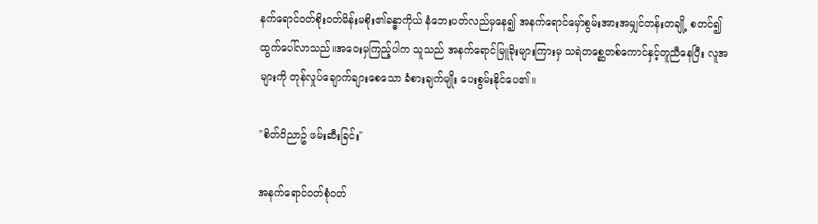နက်ရောင်ဝတ်စိုးဝတ်မိန်းမစိုး၏ခန္ဓာကိုယ် နံဘေးပတ်လည်မှနေ၍ အနက်ရောင်မှော်စွမ်းအားအမျှင်တန်းတချို့ စတင်၍ထွက်ပေါ်လာသည်။အဝေးမှကြည့်ပါက သူသည် အနက်ရောင်မြူခိုးများကြားမှ သရဲတစ္ဆေတစ်ကောင်နှင့်တူညီနေပြီး လူအများကို တုန်လှုပ်ချောက်ချားစေသော ခံစားချက်မျိုး ပေးစွမ်းနိုင်ပေ၏။

"စိတ်ဝိညာဥ် ဖမ်းဆီးခြင်း"

အနက်ရောင်ဝတ်စုံဝတ်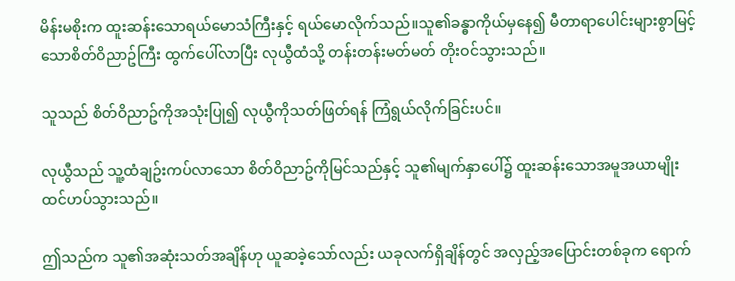မိန်းမစိုးက ထူးဆန်းသောရယ်မောသံကြီးနှင့် ရယ်မောလိုက်သည်။သူ၏ခန္ဓာကိုယ်မှနေ၍ မီတာရာပေါင်းများစွာမြင့်သောစိတ်ဝိညာဥ်ကြီး ထွက်ပေါ်လာပြီး လုယွီထံသို့ တန်းတန်းမတ်မတ် တိုးဝင်သွားသည်။

သူသည် စိတ်ဝိညာဥ်ကိုအသုံးပြု၍ လုယွီကိုသတ်ဖြတ်ရန် ကြံရွယ်လိုက်ခြင်းပင်။

လုယွီသည် သူ့ထံချဥ်းကပ်လာသော စိတ်ဝိညာဥ်ကိုမြင်သည်နှင့် သူ၏မျက်နှာပေါ်၌ ထူးဆန်းသောအမူအယာမျိုး ထင်ဟပ်သွားသည်။

ဤသည်က သူ၏အဆုံးသတ်အချိန်ဟု ယူဆခဲ့သော်လည်း ယခုလက်ရှိချိန်တွင် အလှည့်အပြောင်းတစ်ခုက ရောက်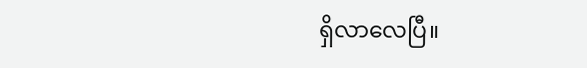ရှိလာလေပြီ။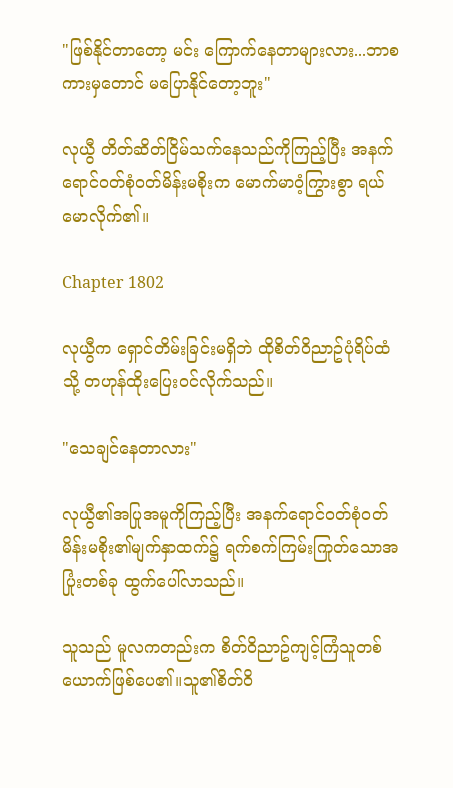"ဖြစ်နိုင်တာတော့ မင်း ကြောက်နေတာများလား...ဘာစကားမှတောင် မပြောနိုင်တော့ဘူး"

လုယွီ တိတ်ဆိတ်ငြိမ်သက်နေသည်ကိုကြည့်ပြီး အနက်ရောင်ဝတ်စုံဝတ်မိန်းမစိုးက မောက်မာဝံ့ကြွားစွာ ရယ်မောလိုက်၏။

Chapter 1802

လုယွီက ရှောင်တိမ်းခြင်းမရှိဘဲ ထိုစိတ်ဝိညာဥ်ပုံရိပ်ထံသို့ တဟုန်ထိုးပြေးဝင်လိုက်သည်။

"သေချင်နေတာလား"

လုယွီ၏အပြုအမူကိုကြည့်ပြီး အနက်ရောင်ဝတ်စုံဝတ်မိန်းမစိုး၏မျက်နှာထက်၌ ရက်စက်ကြမ်းကြုတ်သောအပြုံးတစ်ခု ထွက်ပေါ်လာသည်။

သူသည် မူလကတည်းက စိတ်ဝိညာဥ်ကျင့်ကြံသူတစ်ယောက်ဖြစ်ပေ၏။သူ၏စိတ်ဝိ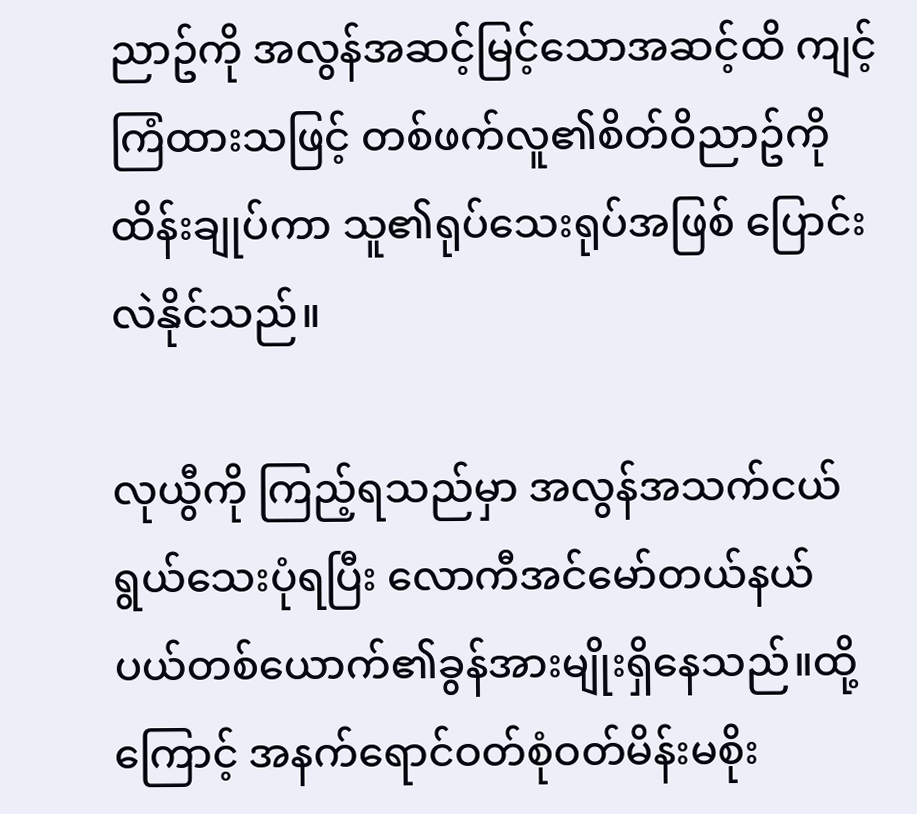ညာဥ်ကို အလွန်အဆင့်မြင့်သောအဆင့်ထိ ကျင့်ကြံထားသဖြင့် တစ်ဖက်လူ၏စိတ်ဝိညာဥ်ကိုထိန်းချုပ်ကာ သူ၏ရုပ်သေးရုပ်အဖြစ် ပြောင်းလဲနိုင်သည်။

လုယွီကို ကြည့်ရသည်မှာ အလွန်အသက်ငယ်ရွယ်သေးပုံရပြီး လောကီအင်မော်တယ်နယ်ပယ်တစ်ယောက်၏ခွန်အားမျိုးရှိနေသည်။ထို့ကြောင့် အနက်ရောင်ဝတ်စုံဝတ်မိန်းမစိုး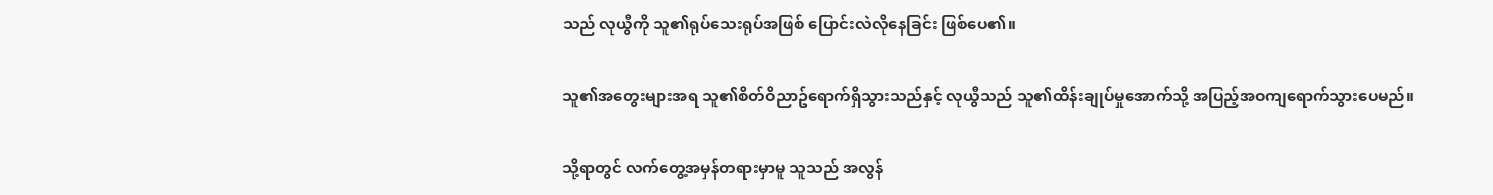သည် လုယွီကို သူ၏ရုပ်သေးရုပ်အဖြစ် ပြောင်းလဲလိုနေခြင်း ဖြစ်ပေ၏။

သူ၏အတွေးများအရ သူ၏စိတ်ဝိညာဥ်ရောက်ရှိသွားသည်နှင့် လုယွီသည် သူ၏ထိန်းချုပ်မှုအောက်သို့ အပြည့်အဝကျရောက်သွားပေမည်။

သို့ရာတွင် လက်တွေ့အမှန်တရားမှာမူ သူသည် အလွန်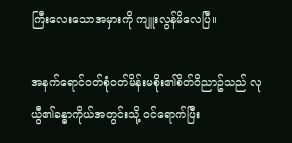ကြီးလေးသောအမှားကို ကျူးလွန်မိလေပြီ။

အနက်ရောင်ဝတ်စုံဝတ်မိန်းမစိုး၏စိတ်ဝိညာဥ်သည် လုယွီ၏ခန္ဓာကိုယ်အတွင်းသို့ ဝင်ရောက်ပြီး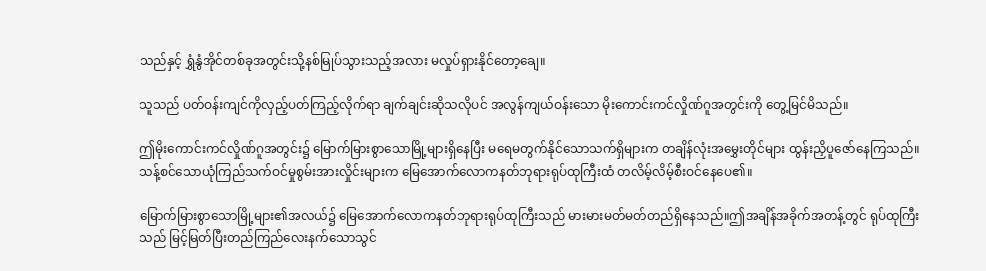သည်နှင့် ရွှံနွံအိုင်တစ်ခုအတွင်းသို့နစ်မြုပ်သွားသည့်အလား မလှုပ်ရှားနိုင်တော့ချေ။

သူသည် ပတ်ဝန်းကျင်ကိုလှည့်ပတ်ကြည့်လိုက်ရာ ချက်ချင်းဆိုသလိုပင် အလွန်ကျယ်ဝန်းသော မိုးကောင်းကင်လှိုဏ်ဂူအတွင်းကို တွေ့မြင်မိသည်။

ဤမိုးကောင်းကင်လှိုဏ်ဂူအတွင်း၌ မြောက်မြားစွာသောမြို့များရှိနေပြီး မရေမတွက်နိုင်သောသက်ရှိများက တချိန်လုံးအမွှေးတိုင်များ ထွန်းညှိပူဇော်နေကြသည်။သန့်စင်သောယုံကြည်သက်ဝင်မှုစွမ်းအားလှိုင်းများက မြေအောက်လောကနတ်ဘုရားရုပ်ထုကြီးထံ တလိမ့်လိမ့်စီးဝင်နေပေ၏။

မြောက်မြားစွာသောမြို့များ၏အလယ်၌ မြေအောက်လောကနတ်ဘုရားရုပ်ထုကြီးသည် မားမားမတ်မတ်တည်ရှိနေသည်။ဤအချိန်အခိုက်အတန့်တွင် ရုပ်ထုကြီးသည် မြင့်မြတ်ပြီးတည်ကြည်လေးနက်သောသွင်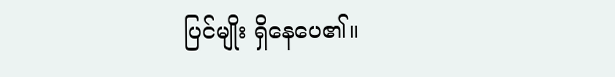ပြင်မျိုး ရှိနေပေ၏။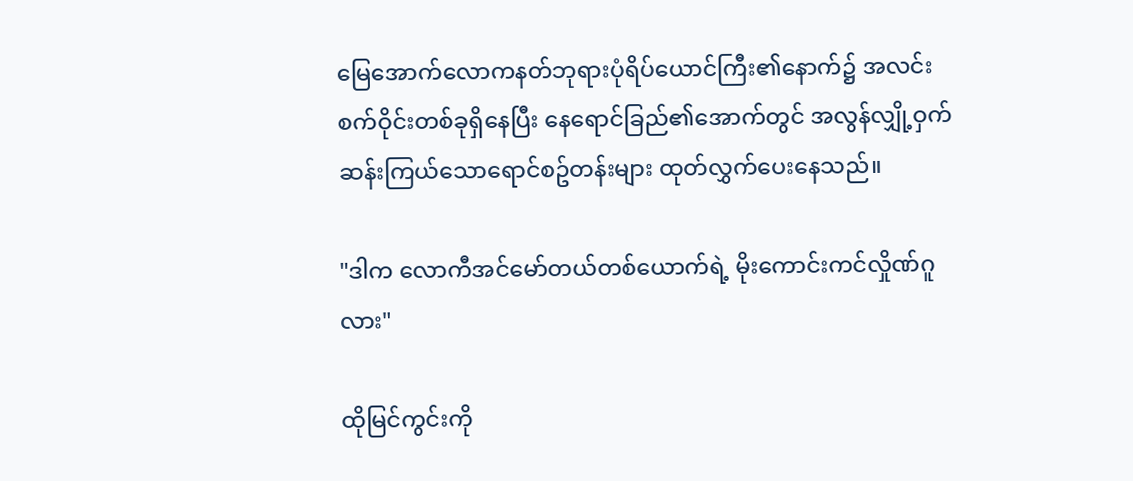မြေအောက်လောကနတ်ဘုရားပုံရိပ်ယောင်ကြီး၏နောက်၌ အလင်းစက်ဝိုင်းတစ်ခုရှိနေပြီး နေရောင်ခြည်၏အောက်တွင် အလွန်လျှို့ဝှက်ဆန်းကြယ်သောရောင်စဥ်တန်းများ ထုတ်လွှက်ပေးနေသည်။

"ဒါက လောကီအင်မော်တယ်တစ်ယောက်ရဲ့ မိုးကောင်းကင်လှိုဏ်ဂူလား"

ထိုမြင်ကွင်းကို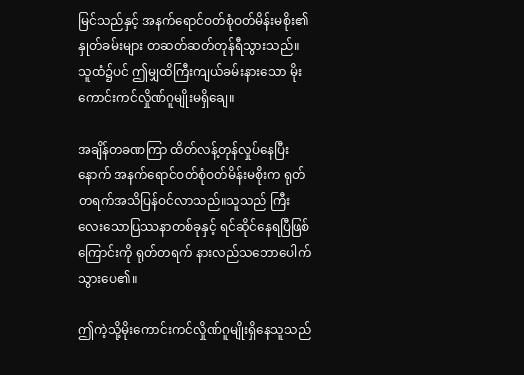မြင်သည်နှင့် အနက်ရောင်ဝတ်စုံဝတ်မိန်းမစိုး၏နှုတ်ခမ်းများ တဆတ်ဆတ်တုန်ရီသွားသည်။သူထံ၌ပင် ဤမျှထိကြီးကျယ်ခမ်းနားသော မိုးကောင်းကင်လှိုဏ်ဂူမျိုးမရှိချေ။

အချိန်တခဏကြာ ထိတ်လန့်တုန်လှုပ်နေပြီးနောက် အနက်ရောင်ဝတ်စုံဝတ်မိန်းမစိုးက ရုတ်တရက်အသိပြန်ဝင်လာသည်။သူသည် ကြီးလေးသောပြဿနာတစ်ခုနှင့် ရင်ဆိုင်နေရပြီဖြစ်ကြောင်းကို ရုတ်တရက် နားလည်သဘောပေါက်သွားပေ၏။

ဤကဲ့သို့မိုးကောင်းကင်လှိုဏ်ဂူမျိုးရှိနေသူသည်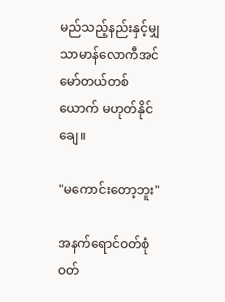မည်သည့်နည်းနှင့်မျှ သာမာန်လောကီအင်မော်တယ်တစ်ယောက် မဟုတ်နိုင်ချေ။

"မကောင်းတော့ဘူး"

အနက်ရောင်ဝတ်စုံဝတ်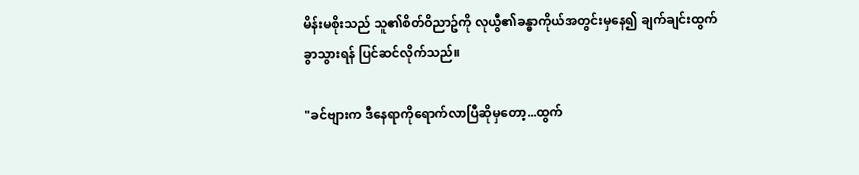မိန်းမစိုးသည် သူ၏စိတ်ဝိညာဥ်ကို လုယွီ၏ခန္ဓာကိုယ်အတွင်းမှနေ၍ ချက်ချင်းထွက်ခွာသွားရန် ပြင်ဆင်လိုက်သည်။

"ခင်ဗျားက ဒီနေရာကိုရောက်လာပြီဆိုမှတော့...ထွက်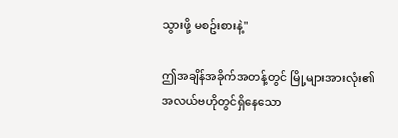သွားဖို့ မစဥ်းစားနဲ့"

ဤအချိန်အခိုက်အတန့်တွင် မြို့များအားလုံး၏အလယ်ဗဟိုတွင်ရှိနေသော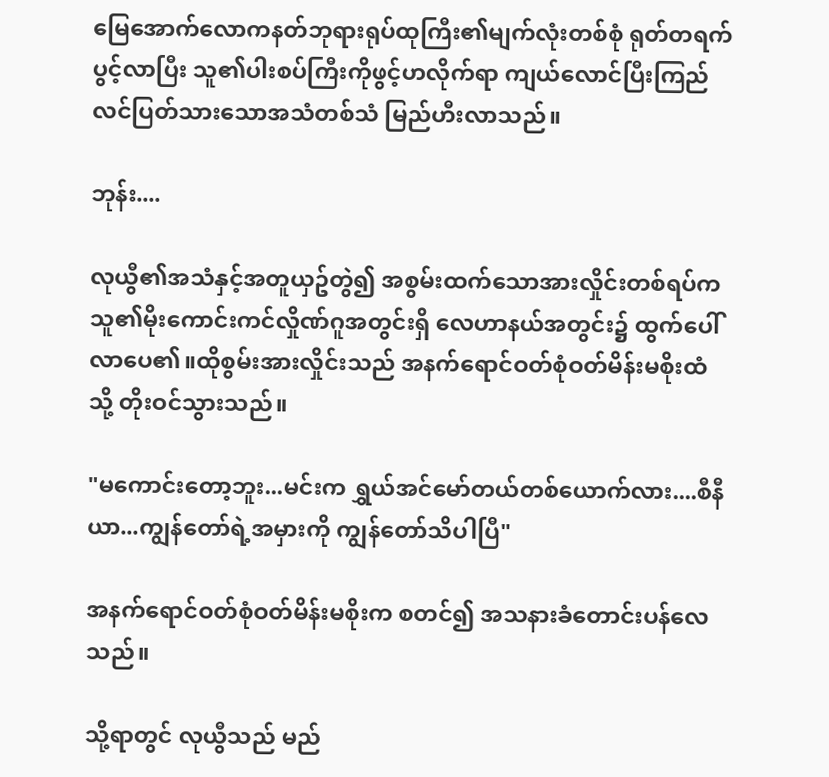မြေအောက်လောကနတ်ဘုရားရုပ်ထုကြီး၏မျက်လုံးတစ်စုံ ရုတ်တရက်ပွင့်လာပြီး သူ၏ပါးစပ်ကြီးကိုဖွင့်ဟလိုက်ရာ ကျယ်လောင်ပြီးကြည်လင်ပြတ်သားသောအသံတစ်သံ မြည်ဟီးလာသည်။

ဘုန်း....

လုယွီ၏အသံနှင့်အတူယှဥ်တွဲ၍ အစွမ်းထက်သောအားလှိုင်းတစ်ရပ်က သူ၏မိုးကောင်းကင်လှိုဏ်ဂူအတွင်းရှိ လေဟာနယ်အတွင်း၌ ထွက်ပေါ်လာပေ၏။ထိုစွမ်းအားလှိုင်းသည် အနက်ရောင်ဝတ်စုံဝတ်မိန်းမစိုးထံသို့ တိုးဝင်သွားသည်။

"မကောင်းတော့ဘူး...မင်းက ရွှယ်အင်မော်တယ်တစ်ယောက်လား....စီနီယာ...ကျွန်တော်ရဲ့အမှားကို ကျွန်တော်သိပါပြီ"

အနက်ရောင်ဝတ်စုံဝတ်မိန်းမစိုးက စတင်၍ အသနားခံတောင်းပန်လေသည်။

သို့ရာတွင် လုယွီသည် မည်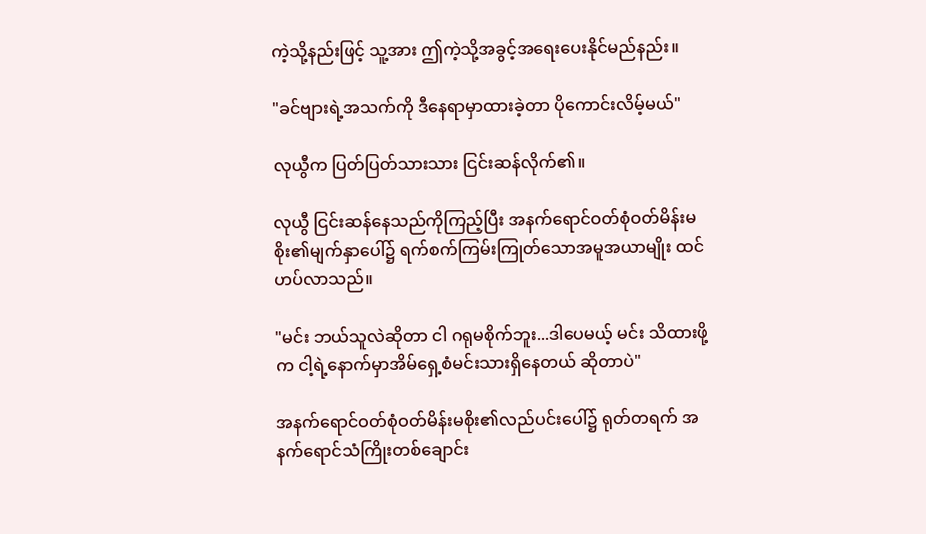ကဲ့သို့နည်းဖြင့် သူ့အား ဤကဲ့သို့အခွင့်အရေးပေးနိုင်မည်နည်း။

"ခင်ဗျားရဲ့အသက်ကို ဒီနေရာမှာထားခဲ့တာ ပိုကောင်းလိမ့်မယ်"

လုယွီက ပြတ်ပြတ်သားသား ငြင်းဆန်လိုက်၏။

လုယွီ ငြင်းဆန်နေသည်ကိုကြည့်ပြီး အနက်ရောင်ဝတ်စုံဝတ်မိန်းမစိုး၏မျက်နှာပေါ်၌ ရက်စက်ကြမ်းကြုတ်သောအမူအယာမျိုး ထင်ဟပ်လာသည်။

"မင်း ဘယ်သူလဲဆိုတာ ငါ ဂရုမစိုက်ဘူး...ဒါပေမယ့် မင်း သိထားဖို့က ငါ့ရဲ့နောက်မှာအိမ်ရှေ့စံမင်းသားရှိနေတယ် ဆိုတာပဲ"

အနက်ရောင်ဝတ်စုံဝတ်မိန်းမစိုး၏လည်ပင်းပေါ်၌ ရုတ်တရက် အနက်ရောင်သံကြိုးတစ်ချောင်း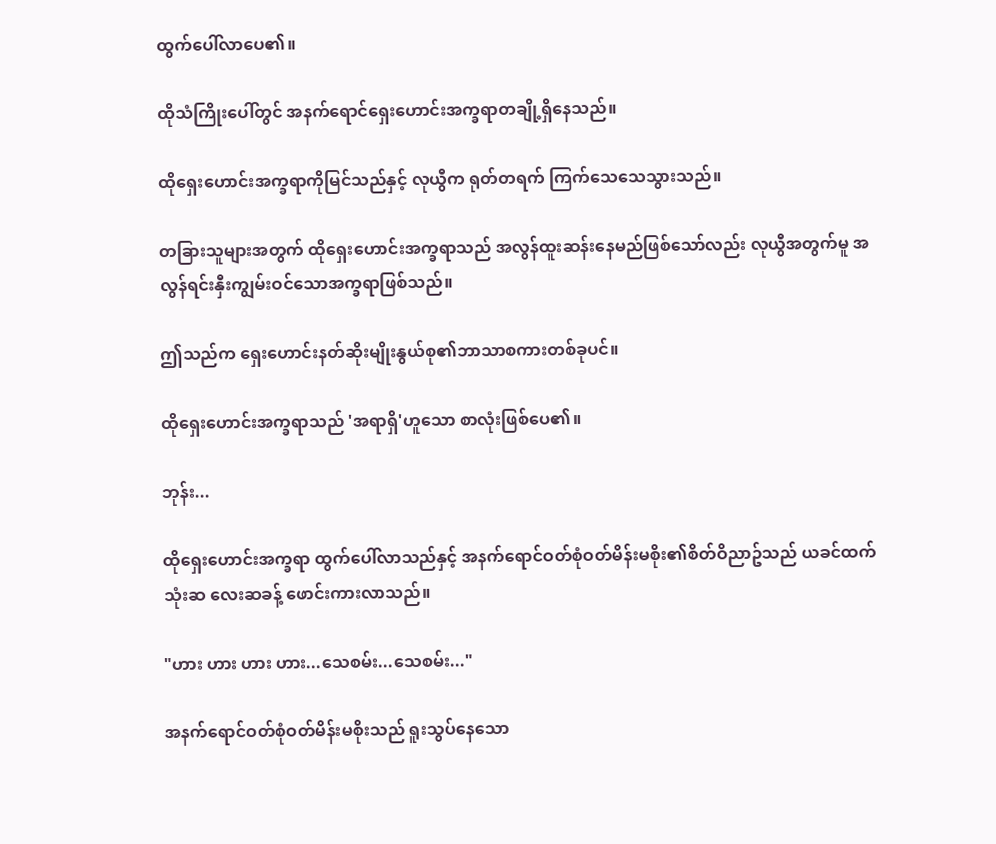ထွက်ပေါ်လာပေ၏။

ထိုသံကြိုးပေါ်တွင် အနက်ရောင်ရှေးဟောင်းအက္ခရာတချို့ရှိနေသည်။

ထိုရှေးဟောင်းအက္ခရာကိုမြင်သည်နှင့် လုယွီက ရုတ်တရက် ကြက်သေသေသွားသည်။

တခြားသူများအတွက် ထိုရှေးဟောင်းအက္ခရာသည် အလွန်ထူးဆန်းနေမည်ဖြစ်သော်လည်း လုယွီအတွက်မူ အလွန်ရင်းနှီးကျွမ်းဝင်သောအက္ခရာဖြစ်သည်။

ဤသည်က ရှေးဟောင်းနတ်ဆိုးမျိုးနွယ်စု၏ဘာသာစကားတစ်ခုပင်။

ထိုရှေးဟောင်းအက္ခရာသည် 'အရာရှိ'ဟူသော စာလုံးဖြစ်ပေ၏။

ဘုန်း...

ထိုရှေးဟောင်းအက္ခရာ ထွက်ပေါ်လာသည်နှင့် အနက်ရောင်ဝတ်စုံဝတ်မိန်းမစိုး၏စိတ်ဝိညာဥ်သည် ယခင်ထက် သုံးဆ လေးဆခန့် ဖောင်းကားလာသည်။

"ဟား ဟား ဟား ဟား...သေစမ်း...သေစမ်း..."

အနက်ရောင်ဝတ်စုံဝတ်မိန်းမစိုးသည် ရူးသွပ်နေသော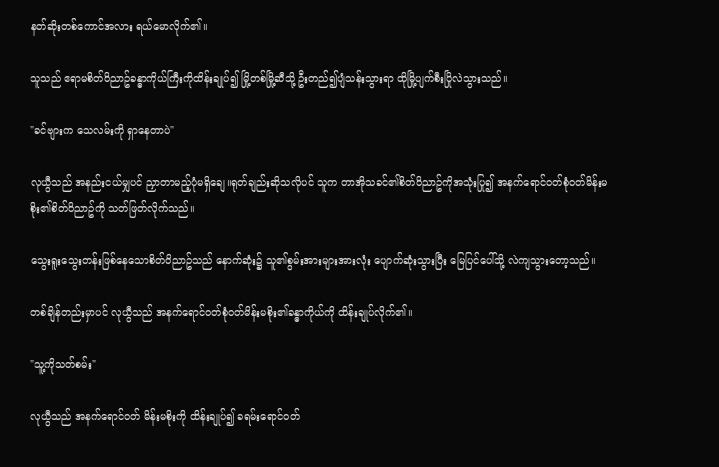နတ်ဆိုးတစ်ကောင်အလား ရယ်မောလိုက်၏။

သူသည် ဧရာမစိတ်ဝိညာဥ်ခန္ဓာကိုယ်ကြီးကိုထိန်းချုပ်၍ မြို့တစ်မြို့ဆီသို့ ဦးတည်၍ပျံသန်းသွားရာ ထိုမြို့ပျက်စီးပြိုလဲသွားသည်။

"ခင်ဗျားက သေလမ်းကို ရှာနေတာပဲ"

လုယွီသည် အနည်းငယ်မျှပင် ညှာတာမည့်ပုံမရှိချေ။ရုတ်ချည်းဆိုသလိုပင် သူက တာအိုသခင်၏စိတ်ဝိညာဥ်ကိုအသုံးပြု၍ အနက်ရောင်ဝတ်စုံဝတ်မိန်းမစိုး၏စိတ်ဝိညာဥ်ကို သတ်ဖြတ်လိုက်သည်။

သွေးရူးသွေးတန်းဖြစ်နေသောစိတ်ဝိညာဥ်သည် နောက်ဆုံး၌ သူ၏စွမ်းအားများအားလုံး ပျောက်ဆုံးသွားပြီး မြေပြင်ပေါ်သို့ လဲကျသွားတော့သည်။

တစ်ချိန်တည်းမှာပင် လုယွီသည် အနက်ရောင်ဝတ်စုံဝတ်မိန်းမစိုး၏ခန္ဓာကိုယ်ကို ထိန်းချုပ်လိုက်၏။

"သူ့ကိုသတ်စမ်း"

လုယွီသည် အနက်ရောင်ဝတ် မိန်းမစိုးကို ထိန်းချုပ်၍ ခရမ်းရောင်ဝတ်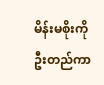မိန်းမစိုးကိုဦးတည်ကာ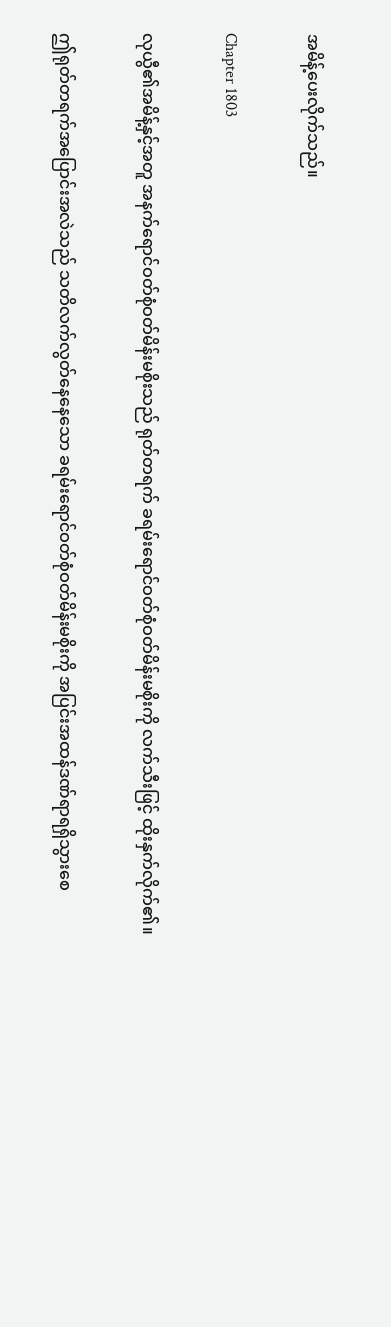အမိန့်ပေးလိုက်သည်။

Chapter 1803

လုယွီ၏အမိန့်နှင့်အတူ အနက်ရောင်ဝတ်စုံဝတ်မိန်းမစိုးသည် ရုတ်တရက် ခရမ်းရောင်ဝတ်စုံဝတ်မိန်းမစိုးကို လက်သီးဖြင့် ထိုးနှက်လိုက်၏။

ဤရုတ်တရက်အပြောင်းအလဲသည် သတိလက်လွတ်နေနေသော ခရမ်းရောင်ဝတ်စုံဝတ်မိန်းမစိုးကို အပြင်းအထန်ဒဏ်ရာရရှိသွားစေ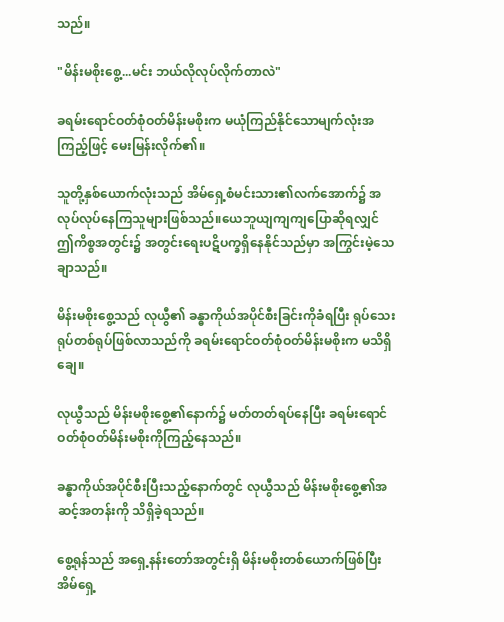သည်။

"မိန်းမစိုးစွေ့...မင်း ဘယ်လိုလုပ်လိုက်တာလဲ"

ခရမ်းရောင်ဝတ်စုံဝတ်မိန်းမစိုးက မယုံကြည်နိုင်သောမျက်လုံးအကြည့်ဖြင့် မေးမြန်းလိုက်၏။

သူတို့နှစ်ယောက်လုံးသည် အိမ်ရှေ့စံမင်းသား၏လက်အောက်၌ အလုပ်လုပ်နေကြသူများဖြစ်သည်။ယေဘူယျကျကျပြောဆိုရလျှင် ဤကိစ္စအတွင်း၌ အတွင်းရေးပဋိပက္ခရှိနေနိုင်သည်မှာ အကြွင်းမဲ့သေချာသည်။

မိန်းမစိုးစွေ့သည် လုယွီ၏ ခန္ဓာကိုယ်အပိုင်စီးခြင်းကိုခံရပြီး ရုပ်သေးရုပ်တစ်ရုပ်ဖြစ်လာသည်ကို ခရမ်းရောင်ဝတ်စုံဝတ်မိန်းမစိုးက မသိရှိချေ။

လုယွီသည် မိန်းမစိုးစွေ့၏နောက်၌ မတ်တတ်ရပ်နေပြီး ခရမ်းရောင်ဝတ်စုံဝတ်မိန်းမစိုးကိုကြည့်နေသည်။

ခန္ဓာကိုယ်အပိုင်စီးပြီးသည့်နောက်တွင် လုယွီသည် မိန်းမစိုးစွေ့၏အဆင့်အတန်းကို သိရှိခဲ့ရသည်။

စွေ့ရုန်သည် အရှေ့နန်းတော်အတွင်းရှိ မိန်းမစိုးတစ်ယောက်ဖြစ်ပြီး အိမ်ရှေ့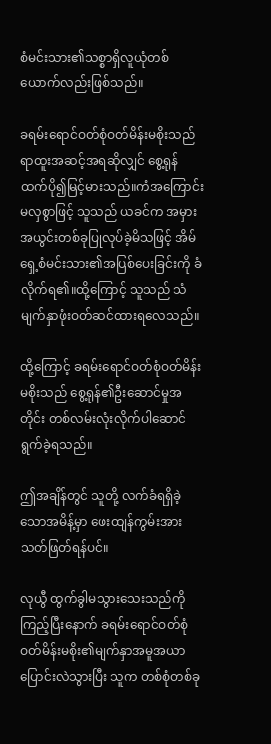စံမင်းသား၏သစ္စာရှိလူယုံတစ်ယောက်လည်းဖြစ်သည်။

ခရမ်းရောင်ဝတ်စုံဝတ်မိန်းမစိုးသည် ရာထူးအဆင့်အရဆိုလျှင် စွေ့ရုန်ထက်ပို၍မြင့်မားသည်။ကံအကြောင်းမလှစွာဖြင့် သူသည် ယခင်က အမှားအယွင်းတစ်ခုပြုလုပ်ခဲ့မိသဖြင့် အိမ်ရှေ့စံမင်းသား၏အပြစ်ပေးခြင်းကို ခံလိုက်ရ၏။ထို့ကြောင့် သူသည် သံမျက်နှာဖုံးဝတ်ဆင်ထားရလေသည်။

ထို့ကြောင့် ခရမ်းရောင်ဝတ်စုံဝတ်မိန်းမစိုးသည် စွေ့ရုန်၏ဦးဆောင်မှုအတိုင်း တစ်လမ်းလုံးလိုက်ပါဆောင်ရွက်ခဲ့ရသည်။

ဤအချိန်တွင် သူတို့ လက်ခံရရှိခဲ့သောအမိန့်မှာ ဖေးထျန်ကွမ်းအား သတ်ဖြတ်ရန်ပင်။

လုယွီ ထွက်ခွါမသွားသေးသည်ကိုကြည့်ပြီးနောက် ခရမ်းရောင်ဝတ်စုံဝတ်မိန်းမစိုး၏မျက်နှာအမူအယာ ပြောင်းလဲသွားပြီး သူက တစ်စုံတစ်ခု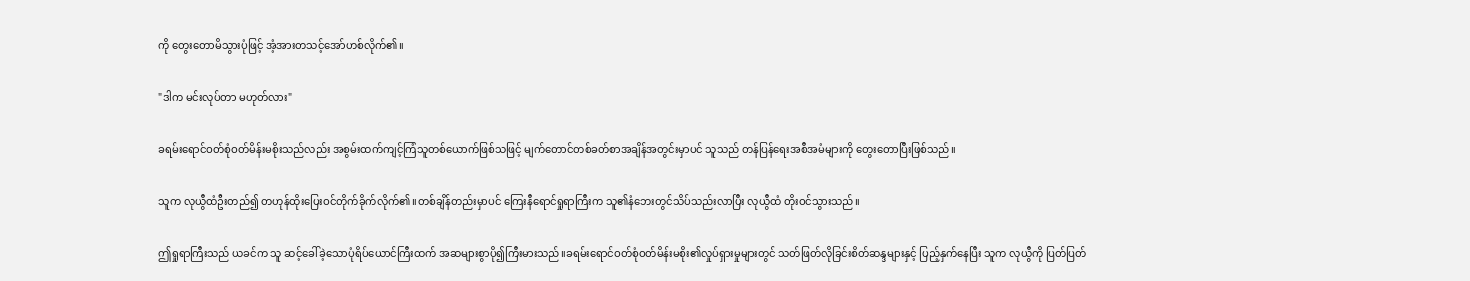ကို တွေးတောမိသွားပုံဖြင့် အံ့အားတသင့်အော်ဟစ်လိုက်၏။

"ဒါက မင်းလုပ်တာ မဟုတ်လား"

ခရမ်းရောင်ဝတ်စုံဝတ်မိန်းမစိုးသည်လည်း အစွမ်းထက်ကျင့်ကြံသူတစ်ယောက်ဖြစ်သဖြင့် မျက်တောင်တစ်ခတ်စာအချိန်အတွင်းမှာပင် သူသည် တန်ပြန်ရေးအစီအမံများကို တွေးတောပြီးဖြစ်သည်။

သူက လုယွီထံဦးတည်၍ တဟုန်ထိုးပြေးဝင်တိုက်ခိုက်လိုက်၏။တစ်ချိန်တည်းမှာပင် ကြေးနီရောင်ရှုရာကြီးက သူ၏နံဘေးတွင်သိပ်သည်းလာပြီး လုယွီထံ တိုးဝင်သွားသည်။

ဤရှုရာကြီးသည် ယခင်က သူ ဆင့်ခေါ်ခဲ့သောပုံရိပ်ယောင်ကြီးထက် အဆများစွာပို၍ကြီးမားသည်။ခရမ်းရောင်ဝတ်စုံဝတ်မိန်းမစိုး၏လှုပ်ရှားမှုများတွင် သတ်ဖြတ်လိုခြင်းစိတ်ဆန္ဒများနှင့် ပြည့်နှက်နေပြီး သူက လုယွီကို ပြတ်ပြတ်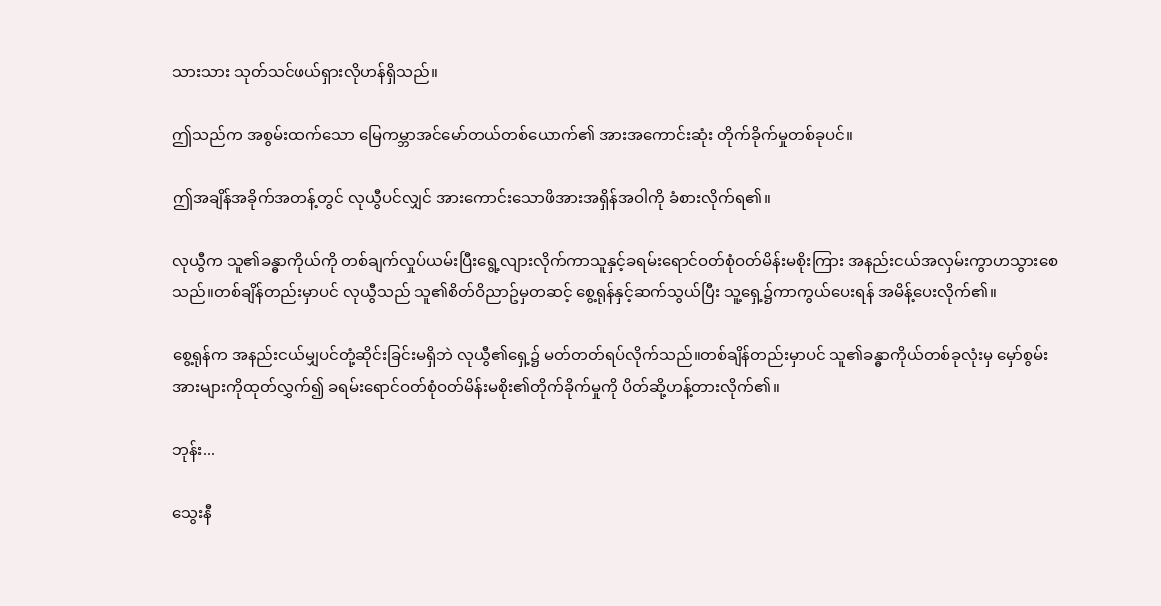သားသား သုတ်သင်ဖယ်ရှားလိုဟန်ရှိသည်။

ဤသည်က အစွမ်းထက်သော မြေကမ္ဘာအင်မော်တယ်တစ်ယောက်၏ အားအကောင်းဆုံး တိုက်ခိုက်မှုတစ်ခုပင်။

ဤအချိန်အခိုက်အတန့်တွင် လုယွီပင်လျှင် အားကောင်းသောဖိအားအရှိန်အဝါကို ခံစားလိုက်ရ၏။

လုယွီက သူ၏ခန္ဓာကိုယ်ကို တစ်ချက်လှုပ်ယမ်းပြီးရွေ့လျားလိုက်ကာသူနှင့်ခရမ်းရောင်ဝတ်စုံဝတ်မိန်းမစိုးကြား အနည်းငယ်အလှမ်းကွာဟသွားစေသည်။တစ်ချိန်တည်းမှာပင် လုယွီသည် သူ၏စိတ်ဝိညာဥ်မှတဆင့် စွေ့ရုန်နှင့်ဆက်သွယ်ပြီး သူ့ရှေ့၌ကာကွယ်ပေးရန် အမိန့်ပေးလိုက်၏။

စွေ့ရုန်က အနည်းငယ်မျှပင်တုံ့ဆိုင်းခြင်းမရှိဘဲ လုယွီ၏ရှေ့၌ မတ်တတ်ရပ်လိုက်သည်။တစ်ချိန်တည်းမှာပင် သူ၏ခန္ဓာကိုယ်တစ်ခုလုံးမှ မှော်စွမ်းအားများကိုထုတ်လွှက်၍ ခရမ်းရောင်ဝတ်စုံဝတ်မိန်းမစိုး၏တိုက်ခိုက်မှုကို ပိတ်ဆို့ဟန့်တားလိုက်၏။

ဘုန်း...

သွေးနီ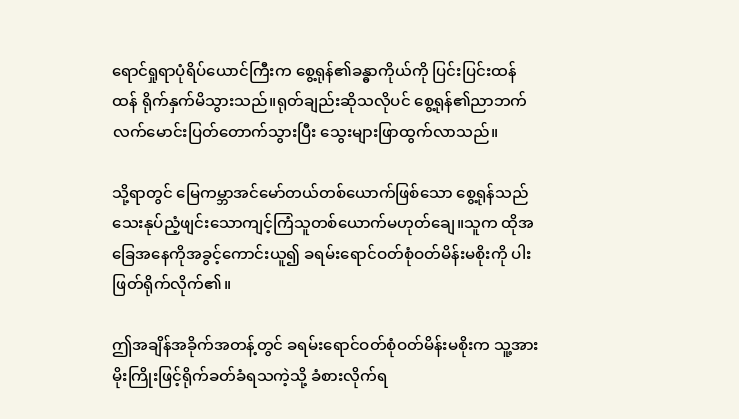ရောင်ရှုရာပုံရိပ်ယောင်ကြီးက စွေ့ရုန်၏ခန္ဓာကိုယ်ကို ပြင်းပြင်းထန်ထန် ရိုက်နှက်မိသွားသည်။ရုတ်ချည်းဆိုသလိုပင် စွေ့ရုန်၏ညာဘက်လက်မောင်းပြတ်တောက်သွားပြီး သွေးများဖြာထွက်လာသည်။

သို့ရာတွင် မြေကမ္ဘာအင်မော်တယ်တစ်ယောက်ဖြစ်သော စွေ့ရုန်သည် သေးနုပ်ညံ့ဖျင်းသောကျင့်ကြံသူတစ်ယောက်မဟုတ်ချေ။သူက ထိုအခြေအနေကိုအခွင့်ကောင်းယူ၍ ခရမ်းရောင်ဝတ်စုံဝတ်မိန်းမစိုးကို ပါးဖြတ်ရိုက်လိုက်၏။

ဤအချိန်အခိုက်အတန့်တွင် ခရမ်းရောင်ဝတ်စုံဝတ်မိန်းမစိုးက သူ့အား မိုးကြိုးဖြင့်ရိုက်ခတ်ခံရသကဲ့သို့ ခံစားလိုက်ရ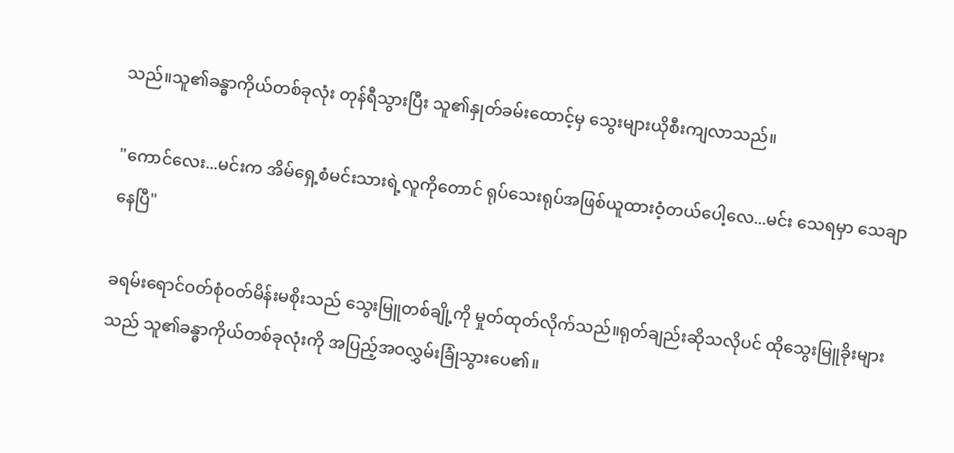သည်။သူ၏ခန္ဓာကိုယ်တစ်ခုလုံး တုန်ရီသွားပြီး သူ၏နှုတ်ခမ်းထောင့်မှ သွေးများယိုစီးကျလာသည်။

"ကောင်လေး...မင်းက အိမ်ရှေ့စံမင်းသားရဲ့လူကိုတောင် ရုပ်သေးရုပ်အဖြစ်ယူထားဝံ့တယ်ပေါ့လေ...မင်း သေရမှာ သေချာနေပြီ"

ခရမ်းရောင်ဝတ်စုံဝတ်မိန်းမစိုးသည် သွေးမြူတစ်ချို့ကို မှုတ်ထုတ်လိုက်သည်။ရုတ်ချည်းဆိုသလိုပင် ထိုသွေးမြူခိုးများသည် သူ၏ခန္ဓာကိုယ်တစ်ခုလုံးကို အပြည့်အဝလွှမ်းခြုံသွားပေ၏။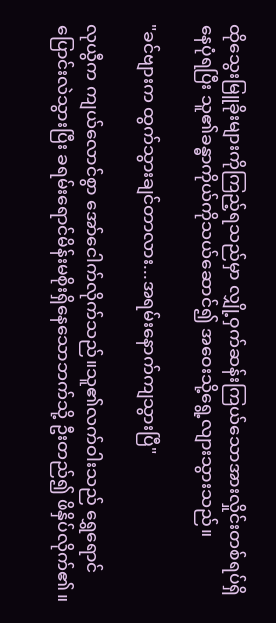ထိုသွေးမြူခိုးများကိုကြည့်ရသည်မှာ လျှို့ဝှက်ဆန်းကြယ်သောအားလှိုင်းတစ်ရပ်ရှိနေပုံရပြီး သူ၏ခန္ဓာကိုယ်ကိုသယ်ဆောင်၍ အဝေးသို့ရွေ့လျားသွားသည်။

"ခင်ဗျားက ထွက်သွားချင်တာလား...အရမ်းနောက်ကျသွားပြီ"

လုယွီက ကျယ်လောင်စွာ အော်ငေါက်လိုက်သည်။သူ၏လက်ဝါးသည် ရွှေရောင်ပြောင်းလဲသွားပြီး ခရမ်းရောင်မိန်းမစိုးရှိနေသောဘက်သို့ ဦးတည်၍ ဖိနှိပ်လိုက်၏။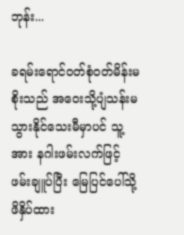ဘုန်း...

ခရမ်းရောင်ဝတ်စုံဝတ်မိန်းမစိုးသည် အဝေးသို့ပျံသန်းမသွားနိုင်သေးမီမှာပင် သူ့အား နဂါးဖမ်းလက်ဖြင့်ဖမ်းချူပ်ပြီး မြေပြင်ပေါ်သို့ဖိနှိပ်ထား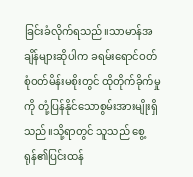ခြင်းခံလိုက်ရသည်။သာမာန်အချိန်များဆိုပါက ခရမ်းရောင်ဝတ်စုံဝတ်မိန်းမစိုးတွင် ထိုတိုက်ခိုက်မှုကို တုံ့ပြန်နိုင်သောစွမ်းအားမျိုးရှိသည်။သို့ရာတွင် သူသည် စွေ့ရုန်၏ပြင်းထန်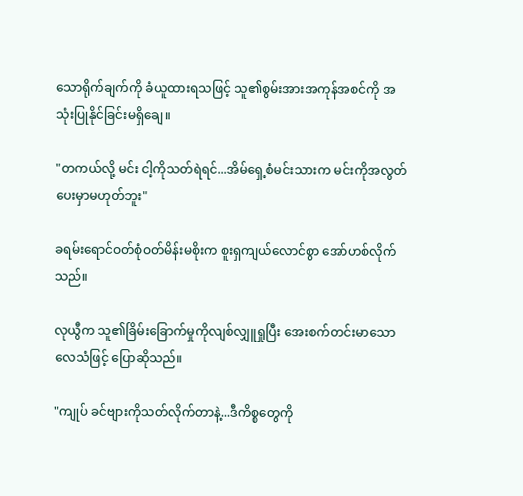သောရိုက်ချက်ကို ခံယူထားရသဖြင့် သူ၏စွမ်းအားအကုန်အစင်ကို အသုံးပြုနိုင်ခြင်းမရှိချေ။

"တကယ်လို့ မင်း ငါ့ကိုသတ်ရဲရင်...အိမ်ရှေ့စံမင်းသားက မင်းကိုအလွတ်ပေးမှာမဟုတ်ဘူး"

ခရမ်းရောင်ဝတ်စုံဝတ်မိန်းမစိုးက စူးရှကျယ်လောင်စွာ အော်ဟစ်လိုက်သည်။

လုယွီက သူ၏ခြိမ်းခြောက်မှုကိုလျစ်လျှူရှုပြီး အေးစက်တင်းမာသောလေသံဖြင့် ပြောဆိုသည်။

"ကျုပ် ခင်ဗျားကိုသတ်လိုက်တာနဲ့...ဒီကိစ္စတွေကို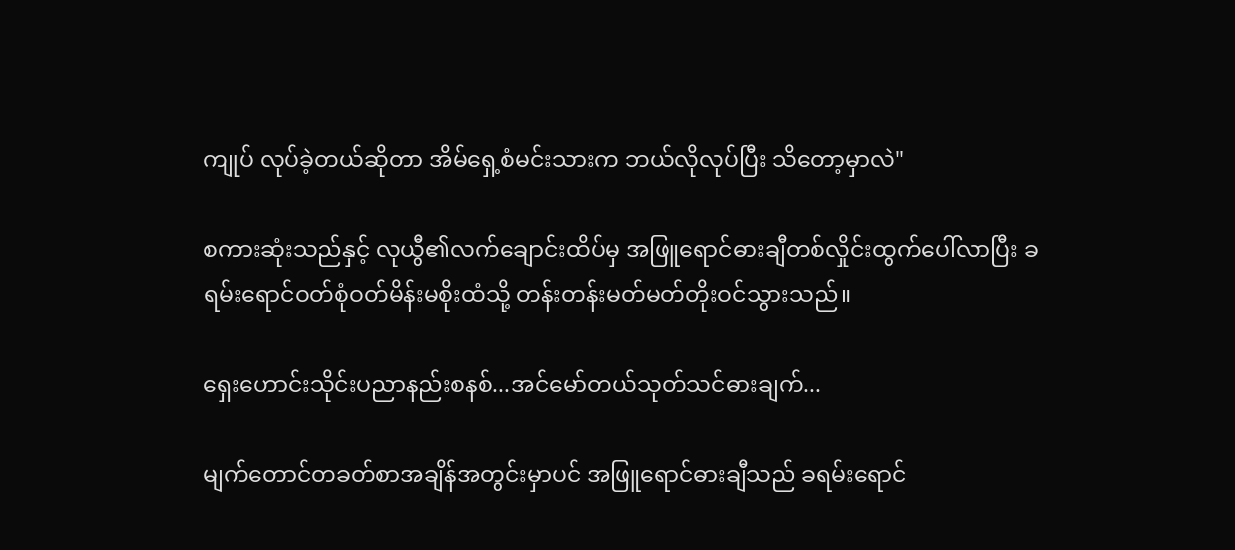ကျုပ် လုပ်ခဲ့တယ်ဆိုတာ အိမ်ရှေ့စံမင်းသားက ဘယ်လိုလုပ်ပြီး သိတော့မှာလဲ"

စကားဆုံးသည်နှင့် လုယွီ၏လက်ချောင်းထိပ်မှ အဖြူရောင်ဓားချီတစ်လှိုင်းထွက်ပေါ်လာပြီး ခရမ်းရောင်ဝတ်စုံဝတ်မိန်းမစိုးထံသို့ တန်းတန်းမတ်မတ်တိုးဝင်သွားသည်။

ရှေးဟောင်းသိုင်းပညာနည်းစနစ်...အင်မော်တယ်သုတ်သင်ဓားချက်...

မျက်တောင်တခတ်စာအချိန်အတွင်းမှာပင် အဖြူရောင်ဓားချီသည် ခရမ်းရောင်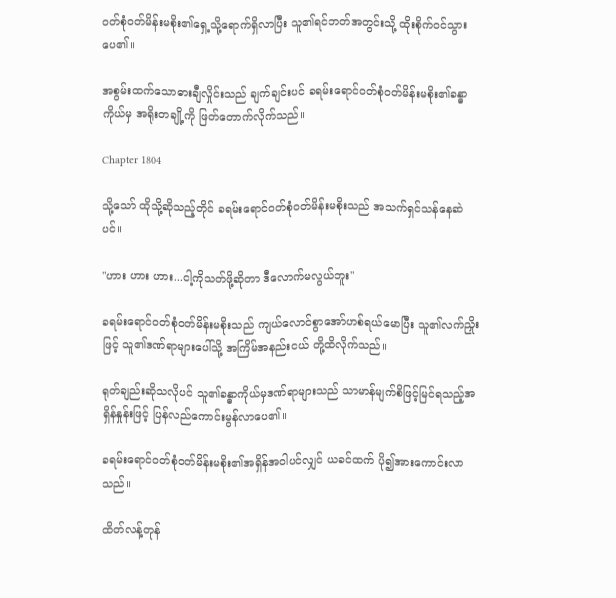ဝတ်စုံဝတ်မိန်းမစိုး၏ရှေ့သို့ရောက်ရှိလာပြီး သူ၏ရင်ဘတ်အတွင်းသို့ ထိုးစိုက်ဝင်သွားပေ၏။

အစွမ်းထက်သောဓားချီလှိုင်းသည် ချက်ချင်းပင် ခရမ်းရောင်ဝတ်စုံဝတ်မိန်းမစိုး၏ခန္ဓာကိုယ်မှ အရိုးတချို့ကို ဖြတ်တောက်လိုက်သည်။

Chapter 1804

သို့သော် ထိုသို့ဆိုသည့်တိုင် ခရမ်းရောင်ဝတ်စုံဝတ်မိန်းမစိုးသည် အသက်ရှင်သန်နေဆဲပင်။

"ဟား ဟား ဟား...ငါ့ကိုသတ်ဖို့ဆိုတာ ဒီလောက်မလွယ်ဘူး"

ခရမ်းရောင်ဝတ်စုံဝတ်မိန်းမစိုးသည် ကျယ်လောင်စွာအော်ဟစ်ရယ်မောပြီး သူ၏လက်ညှိုးဖြင့် သူ၏ဒဏ်ရာများပေါ်သို့ အကြိမ်အနည်းငယ် တို့ထိလိုက်သည်။

ရုတ်ချည်းဆိုသလိုပင် သူ၏ခန္ဓာကိုယ်မှဒဏ်ရာများသည် သာမာန်မျက်စိဖြင့်မြင်ရသည့်အရှိန်နှုန်းဖြင့် ပြန်လည်ကောင်းမွန်လာပေ၏။

ခရမ်းရောင်ဝတ်စုံဝတ်မိန်းမစိုး၏အရှိန်အဝါပင်လျှင် ယခင်ထက် ပို၍အားကောင်းလာသည်။

ထိတ်လန့်တုန်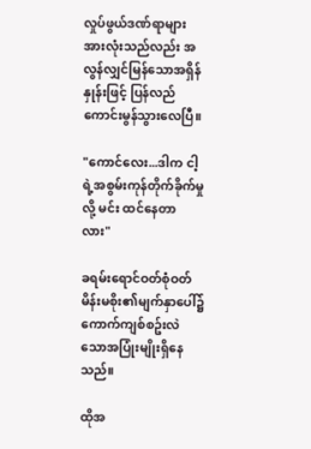လှုပ်ဖွယ်ဒဏ်ရာများ အားလုံးသည်လည်း အလွန်လျှင်မြန်သောအရှိန်နှုန်းဖြင့် ပြန်လည်ကောင်းမွန်သွားလေပြီ။

"ကောင်လေး...ဒါက ငါ့ရဲ့အစွမ်းကုန်တိုက်ခိုက်မှုလို့ မင်း ထင်နေတာလား"

ခရမ်းရောင်ဝတ်စုံဝတ်မိန်းမစိုး၏မျက်နှာပေါ်၌ ကောက်ကျစ်စဥ်းလဲသောအပြုံးမျိုးရှိနေသည်။

ထိုအ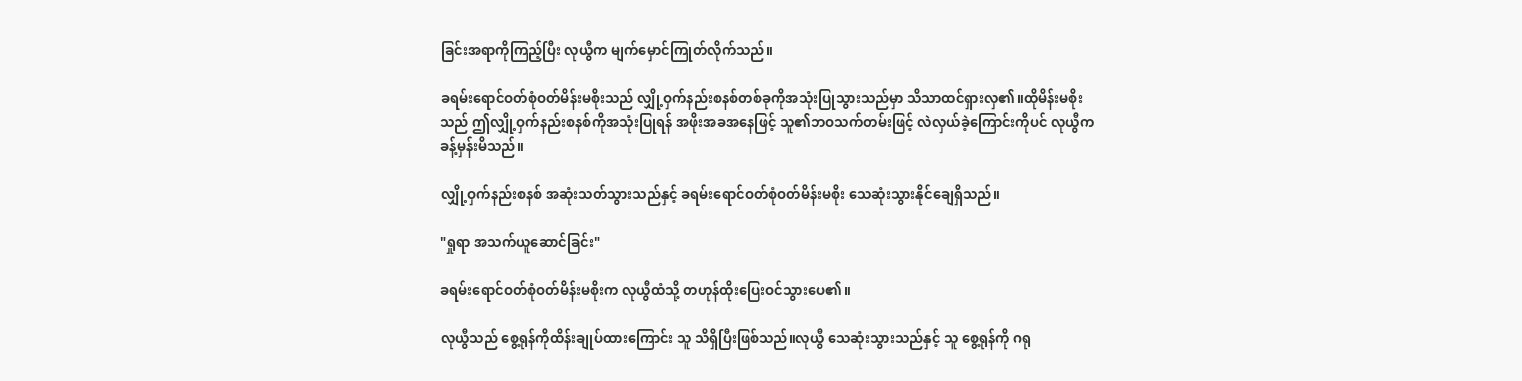ခြင်းအရာကိုကြည့်ပြီး လုယွီက မျက်မှောင်ကြုတ်လိုက်သည်။

ခရမ်းရောင်ဝတ်စုံဝတ်မိန်းမစိုးသည် လျှို့ဝှက်နည်းစနစ်တစ်ခုကိုအသုံးပြုသွားသည်မှာ သိသာထင်ရှားလှ၏။ထိုမိန်းမစိုးသည် ဤလျှို့ဝှက်နည်းစနစ်ကိုအသုံးပြုရန် အဖိုးအခအနေဖြင့် သူ၏ဘဝသက်တမ်းဖြင့် လဲလှယ်ခဲ့ကြောင်းကိုပင် လုယွီက ခန့်မှန်းမိသည်။

လျှို့ဝှက်နည်းစနစ် အဆုံးသတ်သွားသည်နှင့် ခရမ်းရောင်ဝတ်စုံဝတ်မိန်းမစိုး သေဆုံးသွားနိုင်ချေရှိသည်။

"ရှုရာ အသက်ယူဆောင်ခြင်း"

ခရမ်းရောင်ဝတ်စုံဝတ်မိန်းမစိုးက လုယွီထံသို့ တဟုန်ထိုးပြေးဝင်သွားပေ၏။

လုယွီသည် စွေ့ရုန်ကိုထိန်းချုပ်ထားကြောင်း သူ သိရှိပြီးဖြစ်သည်။လုယွီ သေဆုံးသွားသည်နှင့် သူ စွေ့ရုန်ကို ဂရု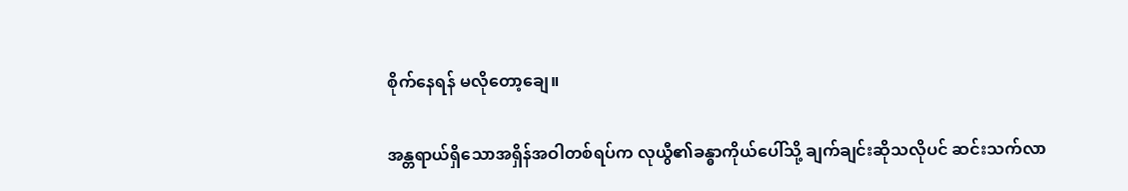စိုက်နေရန် မလိုတော့ချေ။

အန္တရာယ်ရှိသောအရှိန်အဝါတစ်ရပ်က လုယွီ၏ခန္ဓာကိုယ်ပေါ်သို့ ချက်ချင်းဆိုသလိုပင် ဆင်းသက်လာ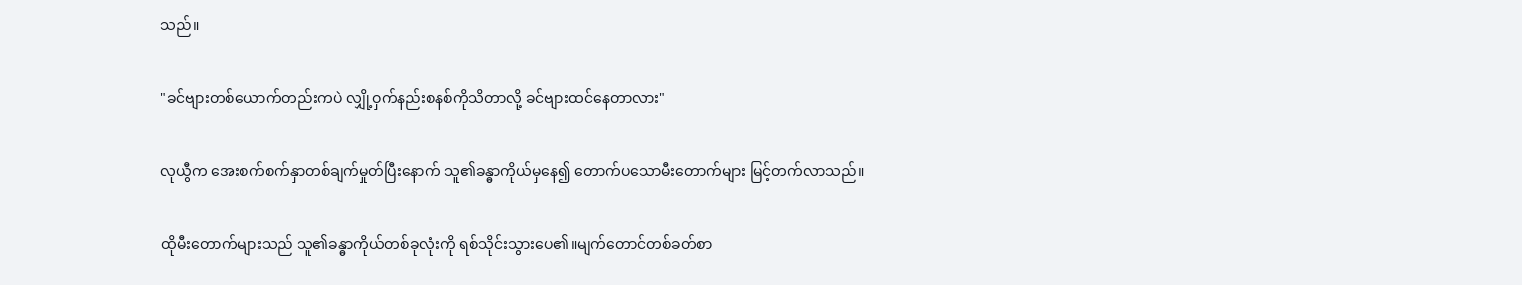သည်။

"ခင်ဗျားတစ်ယောက်တည်းကပဲ လျှို့ဝှက်နည်းစနစ်ကိုသိတာလို့ ခင်ဗျားထင်နေတာလား"

လုယွီက အေးစက်စက်နှာတစ်ချက်မှုတ်ပြီးနောက် သူ၏ခန္ဓာကိုယ်မှနေ၍ တောက်ပသောမီးတောက်များ မြင့်တက်လာသည်။

ထိုမီးတောက်များသည် သူ၏ခန္ဓာကိုယ်တစ်ခုလုံးကို ရစ်သိုင်းသွားပေ၏။မျက်တောင်တစ်ခတ်စာ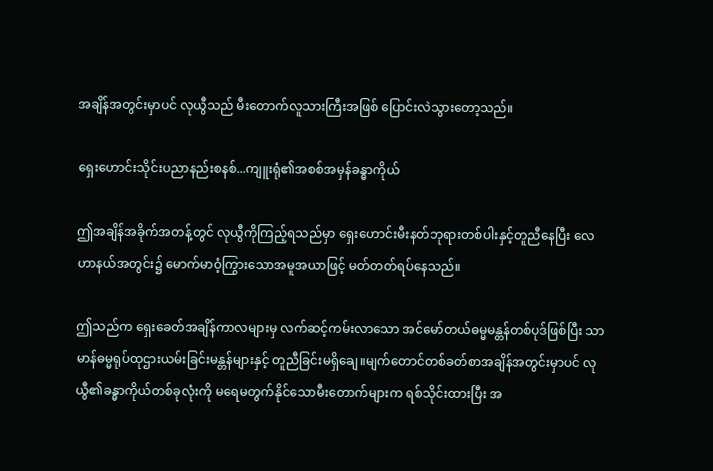အချိန်အတွင်းမှာပင် လုယွီသည် မီးတောက်လူသားကြီးအဖြစ် ပြောင်းလဲသွားတော့သည်။

ရှေးဟောင်းသိုင်းပညာနည်းစနစ်...ကျူးရုံ၏အစစ်အမှန်ခန္ဓာကိုယ်

ဤအချိန်အခိုက်အတန့်တွင် လုယွီကိုကြည့်ရသည်မှာ ရှေးဟောင်းမီးနတ်ဘုရားတစ်ပါးနှင့်တူညီနေပြီး လေဟာနယ်အတွင်း၌ မောက်မာဝံ့ကြွားသောအမူအယာဖြင့် မတ်တတ်ရပ်နေသည်။

ဤသည်က ရှေးခေတ်အချိန်ကာလများမှ လက်ဆင့်ကမ်းလာသော အင်မော်တယ်ဓမ္မမန္တန်တစ်ပုဒ်ဖြစ်ပြီး သာမာန်ဓမ္မရုပ်ထုဌားယမ်းခြင်းမန္တန်များနှင့် တူညီခြင်းမရှိချေ။မျက်တောင်တစ်ခတ်စာအချိန်အတွင်းမှာပင် လုယွီ၏ခန္ဓာကိုယ်တစ်ခုလုံးကို မရေမတွက်နိုင်သောမီးတောက်များက ရစ်သိုင်းထားပြီး အ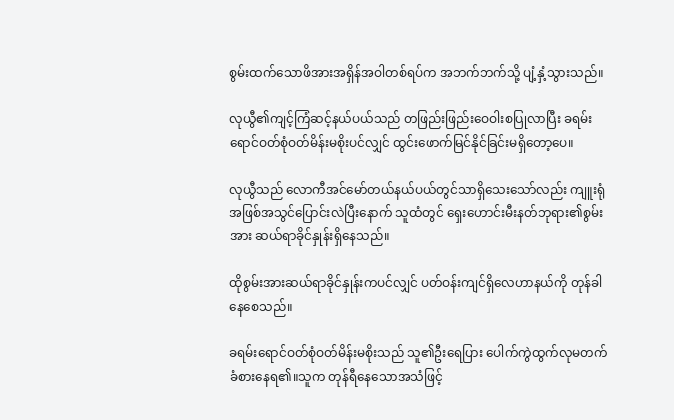စွမ်းထက်သောဖိအားအရှိန်အဝါတစ်ရပ်က အဘက်ဘက်သို့ ပျံ့နှံ့သွားသည်။

လုယွီ၏ကျင့်ကြံဆင့်နယ်ပယ်သည် တဖြည်းဖြည်းဝေဝါးစပြုလာပြီး ခရမ်းရောင်ဝတ်စုံဝတ်မိန်းမစိုးပင်လျှင် ထွင်းဖောက်မြင်နိုင်ခြင်းမရှိတော့ပေ။

လုယွီသည် လောကီအင်မော်တယ်နယ်ပယ်တွင်သာရှိသေးသော်လည်း ကျူးရုံအဖြစ်အသွင်ပြောင်းလဲပြီးနောက် သူထံတွင် ရှေးဟောင်းမီးနတ်ဘုရား၏စွမ်းအား ဆယ်ရာခိုင်နှုန်းရှိနေသည်။

ထိုစွမ်းအားဆယ်ရာခိုင်နှုန်းကပင်လျှင် ပတ်ဝန်းကျင်ရှိလေဟာနယ်ကို တုန်ခါနေစေသည်။

ခရမ်းရောင်ဝတ်စုံဝတ်မိန်းမစိုးသည် သူ၏ဦးရေပြား ပေါက်ကွဲထွက်လုမတက် ခံစားနေရ၏။သူက တုန်ရီနေသောအသံဖြင့်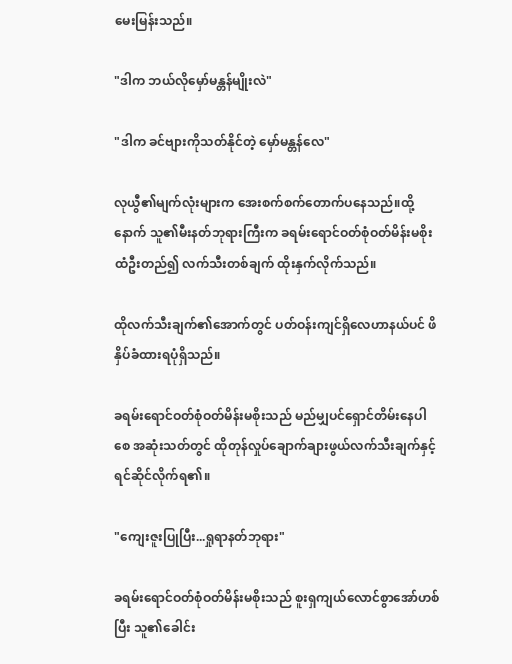မေးမြန်းသည်။

"ဒါက ဘယ်လိုမှော်မန္တန်မျိုးလဲ"

"ဒါက ခင်ဗျားကိုသတ်နိုင်တဲ့ မှော်မန္တန်လေ"

လုယွီ၏မျက်လုံးများက အေးစက်စက်တောက်ပနေသည်။ထို့နောက် သူ၏မီးနတ်ဘုရားကြီးက ခရမ်းရောင်ဝတ်စုံဝတ်မိန်းမစိုးထံဦးတည်၍ လက်သီးတစ်ချက် ထိုးနှက်လိုက်သည်။

ထိုလက်သီးချက်၏အောက်တွင် ပတ်ဝန်းကျင်ရှိလေဟာနယ်ပင် ဖိနှိပ်ခံထားရပုံရှိသည်။

ခရမ်းရောင်ဝတ်စုံဝတ်မိန်းမစိုးသည် မည်မျှပင်ရှောင်တိမ်းနေပါစေ အဆုံးသတ်တွင် ထိုတုန်လှုပ်ချောက်ချားဖွယ်လက်သီးချက်နှင့် ရင်ဆိုင်လိုက်ရ၏။

"ကျေးဇူးပြုပြီး...ရှုရာနတ်ဘုရား"

ခရမ်းရောင်ဝတ်စုံဝတ်မိန်းမစိုးသည် စူးရှကျယ်လောင်စွာအော်ဟစ်ပြီး သူ၏ခေါင်း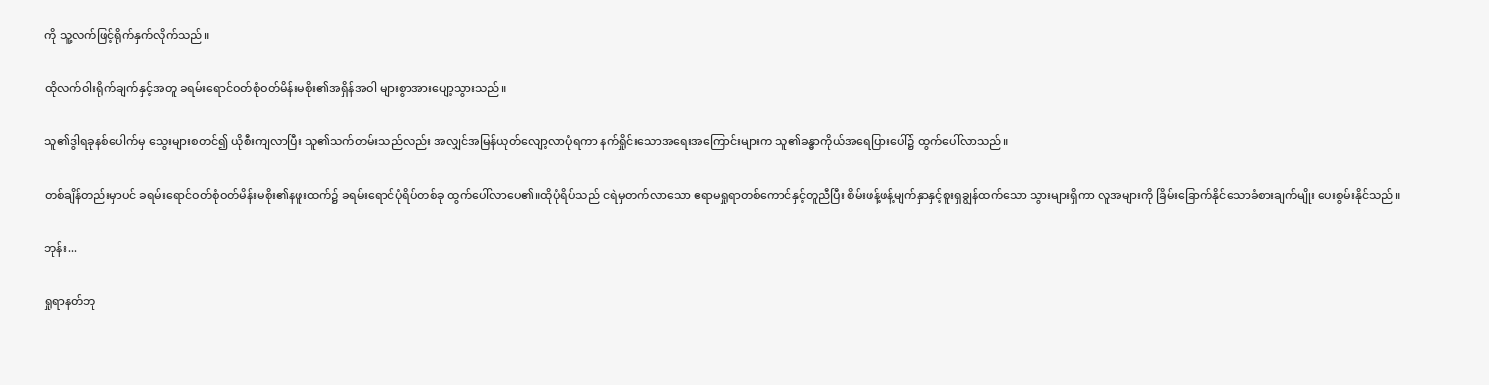ကို သူ့လက်ဖြင့်ရိုက်နှက်လိုက်သည်။

ထိုလက်ဝါးရိုက်ချက်နှင့်အတူ ခရမ်းရောင်ဝတ်စုံဝတ်မိန်းမစိုး၏အရှိန်အဝါ များစွာအားပျော့သွားသည်။

သူ၏ဒွါရခုနစ်ပေါက်မှ သွေးများစတင်၍ ယိုစီးကျလာပြီး သူ၏သက်တမ်းသည်လည်း အလျှင်အမြန်ယုတ်လျော့လာပုံရကာ နက်ရှိုင်းသောအရေးအကြောင်းများက သူ၏ခန္ဓာကိုယ်အရေပြားပေါ်၌ ထွက်ပေါ်လာသည်။

တစ်ချိန်တည်းမှာပင် ခရမ်းရောင်ဝတ်စုံဝတ်မိန်းမစိုး၏နဖူးထက်၌ ခရမ်းရောင်ပုံရိပ်တစ်ခု ထွက်ပေါ်လာပေ၏။ထိုပုံရိပ်သည် ငရဲမှတက်လာသော ဧရာမရှုရာတစ်ကောင်နှင့်တူညီပြီး စိမ်းဖန့်ဖန့်မျက်နှာနှင့်စူးရှချွန်ထက်သော သွားများရှိကာ လူအများကို ခြိမ်းခြောက်နိုင်သောခံစားချက်မျိုး ပေးစွမ်းနိုင်သည်။

ဘုန်း...

ရှုရာနတ်ဘု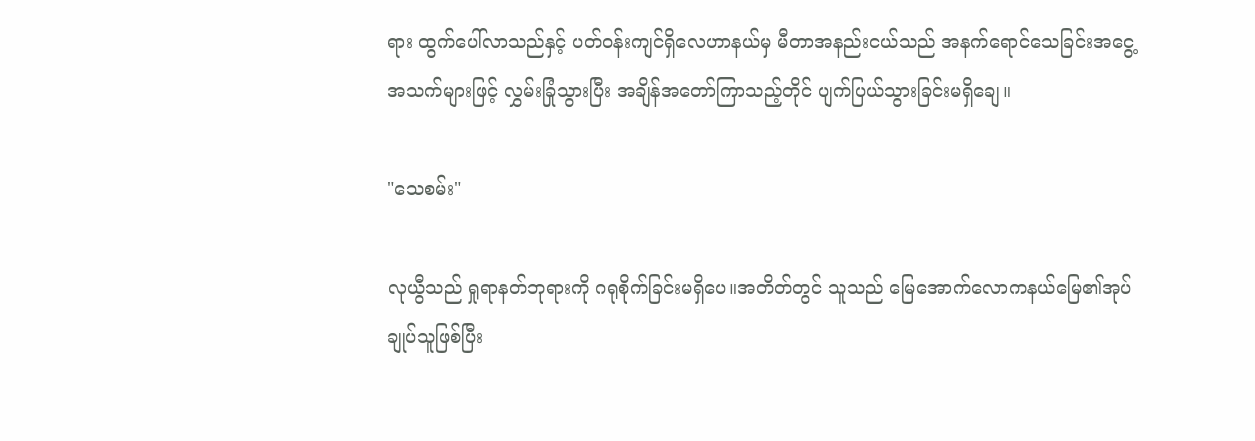ရား ထွက်ပေါ်လာသည်နှင့် ပတ်ဝန်းကျင်ရှိလေဟာနယ်မှ မီတာအနည်းငယ်သည် အနက်ရောင်သေခြင်းအငွေ့အသက်များဖြင့် လွှမ်းခြုံသွားပြီး အချိန်အတော်ကြာသည့်တိုင် ပျက်ပြယ်သွားခြင်းမရှိချေ။

"သေစမ်း"

လုယွီသည် ရှုရာနတ်ဘုရားကို ဂရုစိုက်ခြင်းမရှိပေ။အတိတ်တွင် သူသည် မြေအောက်လောကနယ်မြေ၏အုပ်ချုပ်သူဖြစ်ပြီး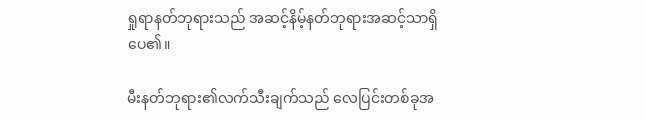ရှုရာနတ်ဘုရားသည် အဆင့်နိမ့်နတ်ဘုရားအဆင့်သာရှိပေ၏။

မီးနတ်ဘုရား၏လက်သီးချက်သည် လေပြင်းတစ်ခုအ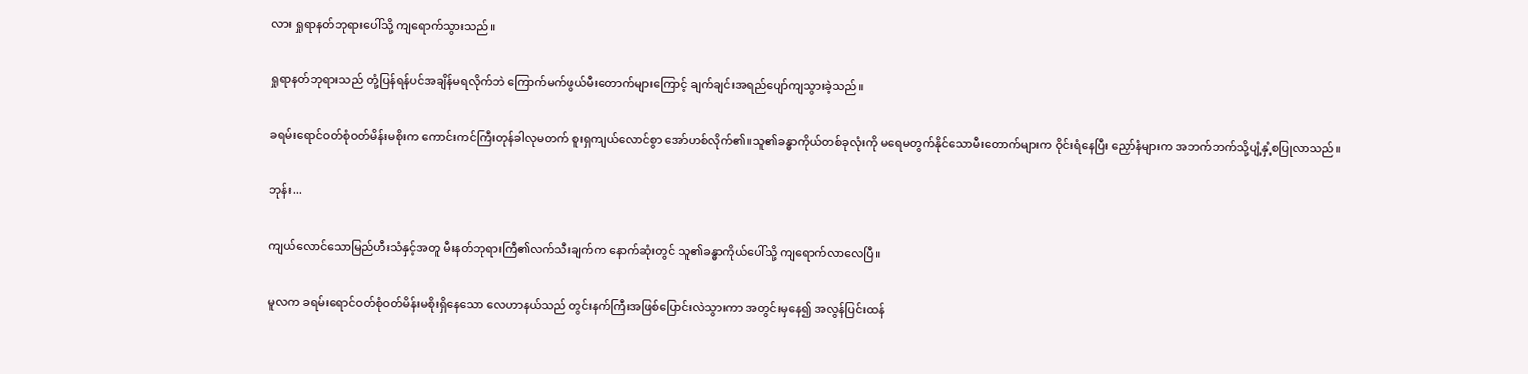လား ရှုရာနတ်ဘုရားပေါ်သို့ ကျရောက်သွားသည်။

ရှုရာနတ်ဘုရားသည် တုံ့ပြန်ရန်ပင်အချိန်မရလိုက်ဘဲ ကြောက်မက်ဖွယ်မီးတောက်များကြောင့် ချက်ချင်းအရည်ပျော်ကျသွားခဲ့သည်။

ခရမ်းရောင်ဝတ်စုံဝတ်မိန်းမစိုးက ကောင်းကင်ကြီးတုန်ခါလုမတက် စူးရှကျယ်လောင်စွာ အော်ဟစ်လိုက်၏။သူ၏ခန္ဓာကိုယ်တစ်ခုလုံးကို မရေမတွက်နိုင်သောမီးတောက်များက ဝိုင်းရံနေပြီး ညှော်နံများက အဘက်ဘက်သို့ပျံ့နှံ့စပြုလာသည်။

ဘုန်း...

ကျယ်လောင်သောမြည်ဟီးသံနှင့်အတူ မီးနတ်ဘုရားကြီ၏လက်သီးချက်က နောက်ဆုံးတွင် သူ၏ခန္ဓာကိုယ်ပေါ်သို့ ကျရောက်လာလေပြီ။

မူလက ခရမ်းရောင်ဝတ်စုံဝတ်မိန်းမစိုးရှိနေသော လေဟာနယ်သည် တွင်းနက်ကြီးအဖြစ်ပြောင်းလဲသွားကာ အတွင်းမှနေ၍ အလွန်ပြင်းထန်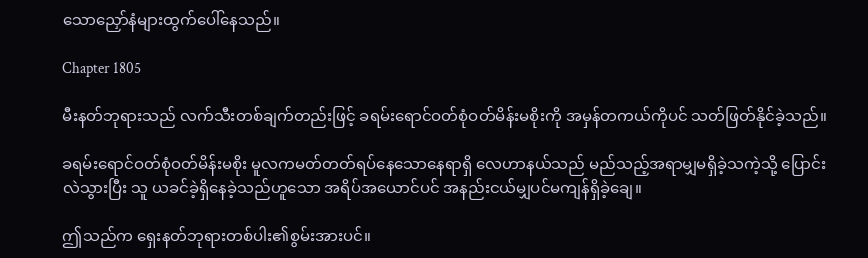သောညှော်နံများထွက်ပေါ်နေသည်။

Chapter 1805

မီးနတ်ဘုရားသည် လက်သီးတစ်ချက်တည်းဖြင့် ခရမ်းရောင်ဝတ်စုံဝတ်မိန်းမစိုးကို အမှန်တကယ်ကိုပင် သတ်ဖြတ်နိုင်ခဲ့သည်။

ခရမ်းရောင်ဝတ်စုံဝတ်မိန်းမစိုး မူလကမတ်တတ်ရပ်နေသောနေရာရှိ လေဟာနယ်သည် မည်သည့်အရာမျှမရှိခဲ့သကဲ့သို့ ပြောင်းလဲသွားပြီး သူ ယခင်ခဲ့ရှိနေခဲ့သည်ဟူသော အရိပ်အယောင်ပင် အနည်းငယ်မျှပင်မကျန်ရှိခဲ့ချေ။

ဤသည်က ရှေးနတ်ဘုရားတစ်ပါး၏စွမ်းအားပင်။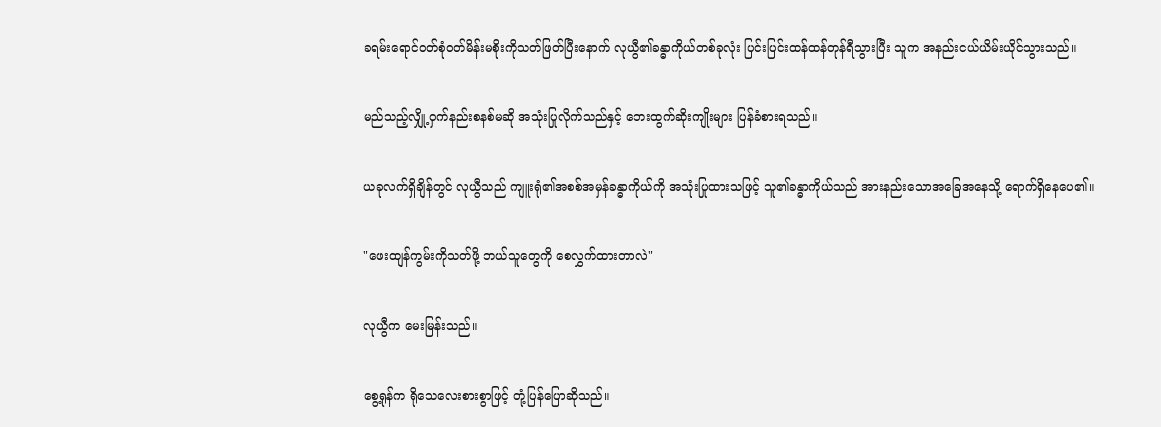ခရမ်းရောင်ဝတ်စုံဝတ်မိန်းမစိုးကိုသတ်ဖြတ်ပြီးနောက် လုယွီ၏ခန္ဓာကိုယ်တစ်ခုလုံး ပြင်းပြင်းထန်ထန်တုန်ရီသွားပြီး သူက အနည်းငယ်ယိမ်းယိုင်သွားသည်။

မည်သည့်လျှို့ဝှက်နည်းစနစ်မဆို အသုံးပြုလိုက်သည်နှင့် ဘေးထွက်ဆိုးကျိုးများ ပြန်ခံစားရသည်။

ယခုလက်ရှိချိန်တွင် လုယွီသည် ကျူးရုံ၏အစစ်အမှန်ခန္ဓာကိုယ်ကို အသုံးပြုထားသဖြင့် သူ၏ခန္ဓာကိုယ်သည် အားနည်းသောအခြေအနေသို့ ရောက်ရှိနေပေ၏။

"ဖေးထျန်ကွမ်းကိုသတ်ဖို့ ဘယ်သူတွေကို စေလွှက်ထားတာလဲ"

လုယွီက မေးမြန်းသည်။

စွေ့ရုန်က ရိုသေလေးစားစွာဖြင့် တုံ့ပြန်ပြောဆိုသည်။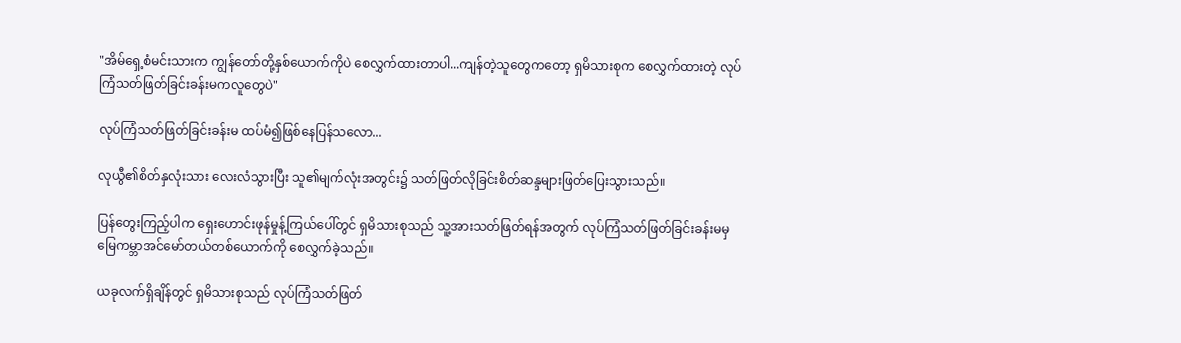"အိမ်ရှေ့စံမင်းသားက ကျွန်တော်တို့နှစ်ယောက်ကိုပဲ စေလွှက်ထားတာပါ...ကျန်တဲ့သူတွေကတော့ ရှမိသားစုက စေလွှက်ထားတဲ့ လုပ်ကြံသတ်ဖြတ်ခြင်းခန်းမကလူတွေပဲ"

လုပ်ကြံသတ်ဖြတ်ခြင်းခန်းမ ထပ်မံ၍ဖြစ်နေပြန်သလော...

လုယွီ၏စိတ်နှလုံးသား လေးလံသွားပြီး သူ၏မျက်လုံးအတွင်း၌ သတ်ဖြတ်လိုခြင်းစိတ်ဆန္ဒများဖြတ်ပြေးသွားသည်။

ပြန်တွေးကြည့်ပါက ရှေးဟောင်းဖုန်မှုန့်ကြယ်ပေါ်တွင် ရှမိသားစုသည် သူ့အားသတ်ဖြတ်ရန်အတွက် လုပ်ကြံသတ်ဖြတ်ခြင်းခန်းမမှ မြေကမ္ဘာအင်မော်တယ်တစ်ယောက်ကို စေလွှက်ခဲ့သည်။

ယခုလက်ရှိချိန်တွင် ရှမိသားစုသည် လုပ်ကြံသတ်ဖြတ်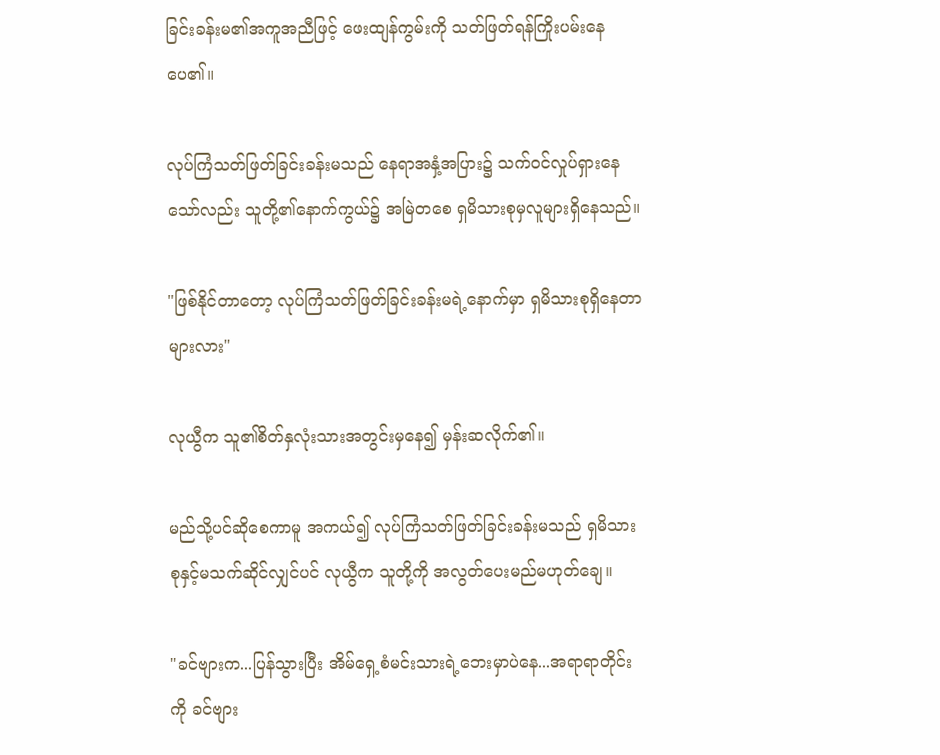ခြင်းခန်းမ၏အကူအညီဖြင့် ဖေးထျန်ကွမ်းကို သတ်ဖြတ်ရန်ကြိုးပမ်းနေပေ၏။

လုပ်ကြံသတ်ဖြတ်ခြင်းခန်းမသည် နေရာအနှံ့အပြား၌ သက်ဝင်လှုပ်ရှားနေသော်လည်း သူတို့၏နောက်ကွယ်၌ အမြဲတစေ ရှမိသားစုမှလူများရှိနေသည်။

"ဖြစ်နိုင်တာတော့ လုပ်ကြံသတ်ဖြတ်ခြင်းခန်းမရဲ့နောက်မှာ ရှမိသားစုရှိနေတာများလား"

လုယွီက သူ၏စိတ်နှလုံးသားအတွင်းမှနေ၍ မှန်းဆလိုက်၏။

မည်သို့ပင်ဆိုစေကာမူ အကယ်၍ လုပ်ကြံသတ်ဖြတ်ခြင်းခန်းမသည် ရှမိသားစုနှင့်မသက်ဆိုင်လျှင်ပင် လုယွီက သူတို့ကို အလွတ်ပေးမည်မဟုတ်ချေ။

"ခင်ဗျားက...ပြန်သွားပြီး အိမ်ရှေ့စံမင်းသားရဲ့ဘေးမှာပဲနေ...အရာရာတိုင်းကို ခင်ဗျား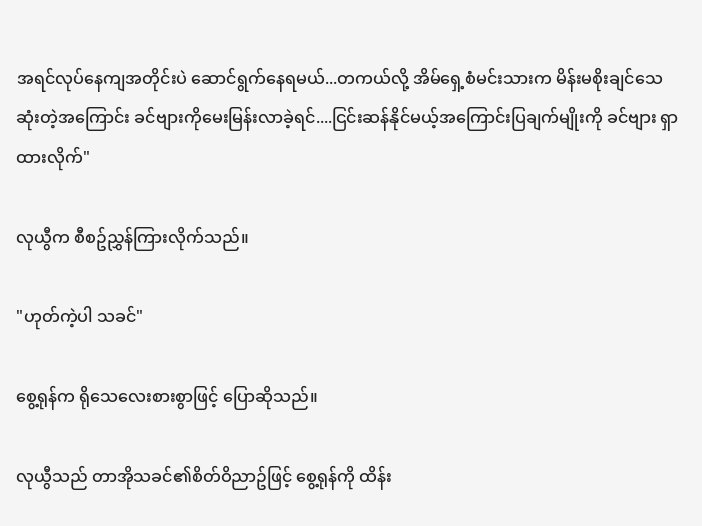အရင်လုပ်နေကျအတိုင်းပဲ ဆောင်ရွက်နေရမယ်...တကယ်လို့ အိမ်ရှေ့စံမင်းသားက မိန်းမစိုးချင်သေဆုံးတဲ့အကြောင်း ခင်ဗျားကိုမေးမြန်းလာခဲ့ရင်....ငြင်းဆန်နိုင်မယ့်အကြောင်းပြချက်မျိုးကို ခင်ဗျား ရှာထားလိုက်"

လုယွီက စီစဥ်ညွှန်ကြားလိုက်သည်။

"ဟုတ်ကဲ့ပါ သခင်"

စွေ့ရုန်က ရိုသေလေးစားစွာဖြင့် ပြောဆိုသည်။

လုယွီသည် တာအိုသခင်၏စိတ်ဝိညာဥ်ဖြင့် စွေ့ရုန်ကို ထိန်း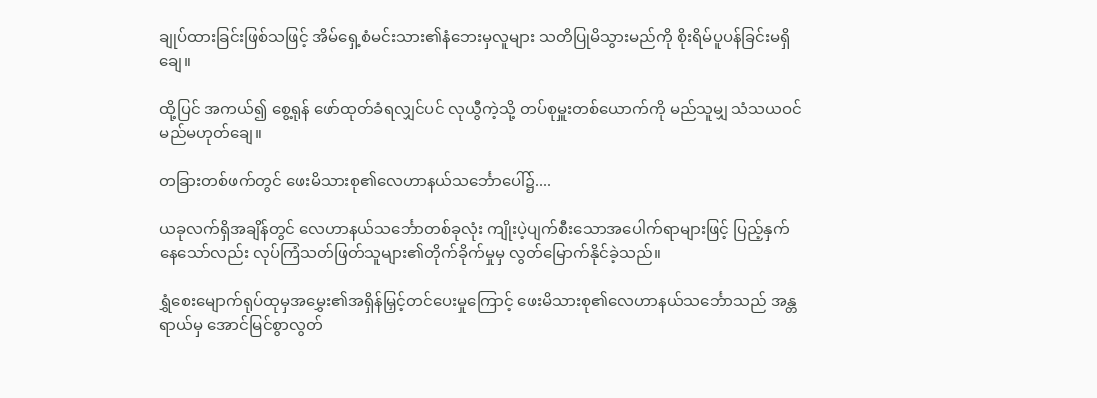ချုပ်ထားခြင်းဖြစ်သဖြင့် အိမ်ရှေ့စံမင်းသား၏နံဘေးမှလူများ သတိပြုမိသွားမည်ကို စိုးရိမ်ပူပန်ခြင်းမရှိချေ။

ထို့ပြင် အကယ်၍ စွေ့ရုန် ဖော်ထုတ်ခံရလျှင်ပင် လုယွီကဲ့သို့ တပ်စုမှူးတစ်ယောက်ကို မည်သူမျှ သံသယဝင်မည်မဟုတ်ချေ။

တခြားတစ်ဖက်တွင် ဖေးမိသားစု၏လေဟာနယ်သင်္ဘောပေါ်၌....

ယခုလက်ရှိအချိန်တွင် လေဟာနယ်သင်္ဘောတစ်ခုလုံး ကျိုးပဲ့ပျက်စီးသောအပေါက်ရာများဖြင့် ပြည့်နှက်နေသော်လည်း လုပ်ကြံသတ်ဖြတ်သူများ၏တိုက်ခိုက်မှုမှ လွတ်မြောက်နိုင်ခဲ့သည်။

ရွှံစေးမျောက်ရုပ်ထုမှအမွှေး၏အရှိန်မြှင့်တင်ပေးမှုကြောင့် ဖေးမိသားစု၏လေဟာနယ်သင်္ဘောသည် အန္တရာယ်မှ အောင်မြင်စွာလွတ်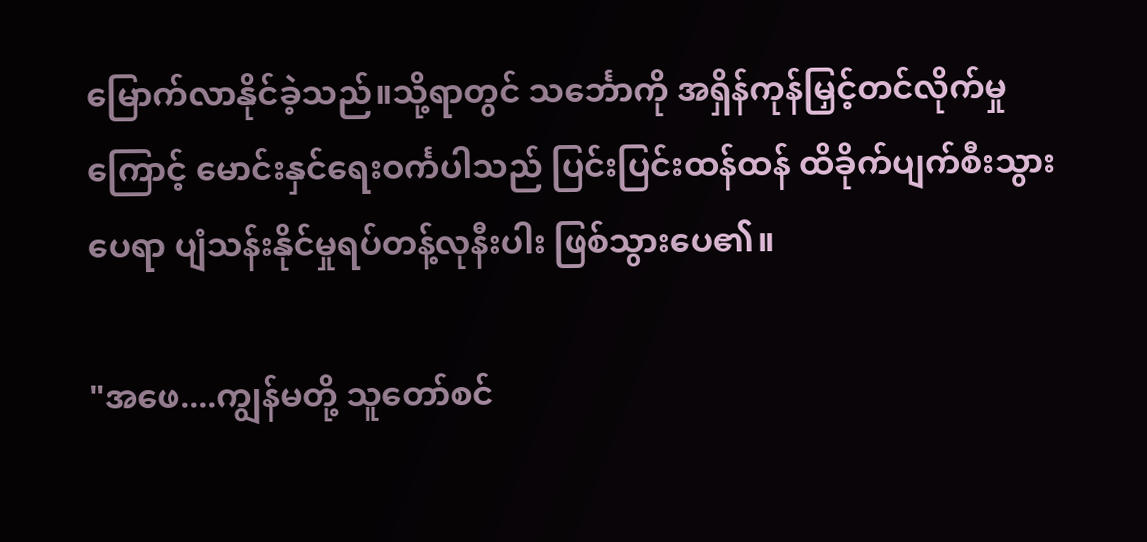မြောက်လာနိုင်ခဲ့သည်။သို့ရာတွင် သင်္ဘောကို အရှိန်ကုန်မြှင့်တင်လိုက်မှုကြောင့် မောင်းနှင်ရေးဝင်္ကပါသည် ပြင်းပြင်းထန်ထန် ထိခိုက်ပျက်စီးသွားပေရာ ပျံသန်းနိုင်မှုရပ်တန့်လုနီးပါး ဖြစ်သွားပေ၏။

"အဖေ....ကျွန်မတို့ သူတော်စင်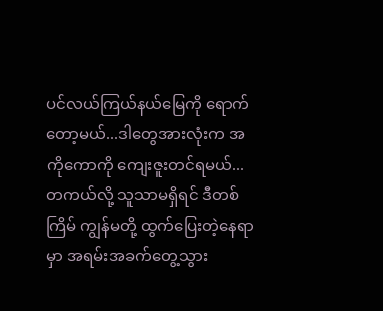ပင်လယ်ကြယ်နယ်မြေကို ရောက်တော့မယ်...ဒါတွေအားလုံးက အကိုကောကို ကျေးဇူးတင်ရမယ်...တကယ်လို့ သူသာမရှိရင် ဒီတစ်ကြိမ် ကျွန်မတို့ ထွက်ပြေးတဲ့နေရာမှာ အရမ်းအခက်တွေ့သွား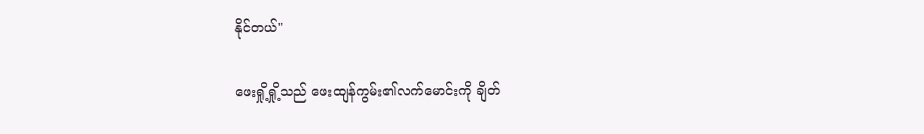နိုင်တယ်"

ဖေးရှို့ရှို့သည် ဖေးထျန်ကွမ်း၏လက်မောင်းကို ချိတ်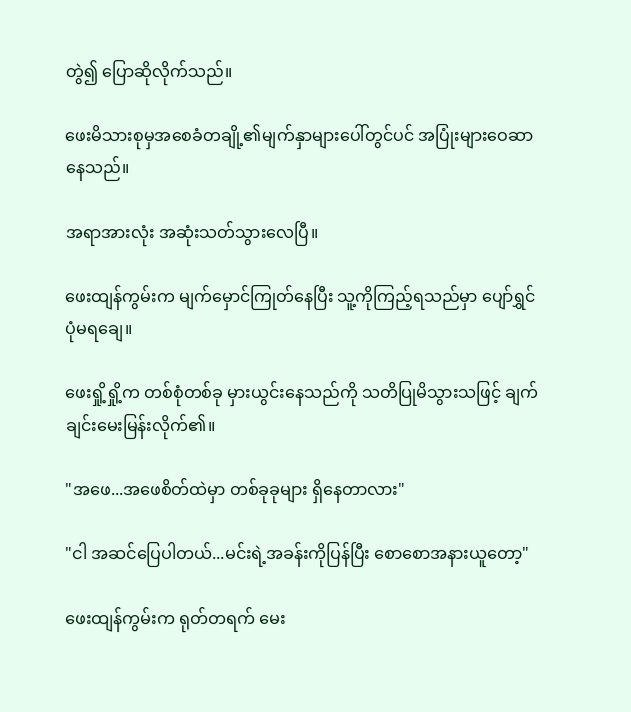တွဲ၍ ပြောဆိုလိုက်သည်။

ဖေးမိသားစုမှအစေခံတချို့၏မျက်နှာများပေါ်တွင်ပင် အပြုံးများဝေဆာနေသည်။

အရာအားလုံး အဆုံးသတ်သွားလေပြီ။

ဖေးထျန်ကွမ်းက မျက်မှောင်ကြုတ်နေပြီး သူ့ကိုကြည့်ရသည်မှာ ပျော်ရွှင်ပုံမရချေ။

ဖေးရှို့ရှို့က တစ်စုံတစ်ခု မှားယွင်းနေသည်ကို သတိပြုမိသွားသဖြင့် ချက်ချင်းမေးမြန်းလိုက်၏။

"အဖေ...အဖေစိတ်ထဲမှာ တစ်ခုခုများ ရှိနေတာလား"

"ငါ အဆင်ပြေပါတယ်...မင်းရဲ့အခန်းကိုပြန်ပြီး စောစောအနားယူတော့"

ဖေးထျန်ကွမ်းက ရုတ်တရက် မေး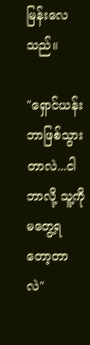မြန်းလေသည်။

"ရှောင်ယန်း ဘာဖြစ်သွားတာလဲ...ငါ ဘာလို့ သူ့ကို မတွေ့ရတော့တာလဲ"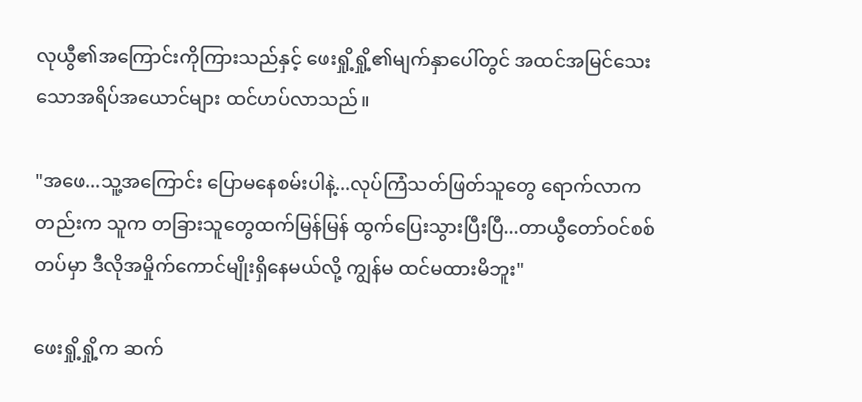လုယွီ၏အကြောင်းကိုကြားသည်နှင့် ဖေးရှို့ရှို့၏မျက်နှာပေါ်တွင် အထင်အမြင်သေးသောအရိပ်အယောင်များ ထင်ဟပ်လာသည်။

"အဖေ...သူ့အကြောင်း ပြောမနေစမ်းပါနဲ့...လုပ်ကြံသတ်ဖြတ်သူတွေ ရောက်လာကတည်းက သူက တခြားသူတွေထက်မြန်မြန် ထွက်ပြေးသွားပြီးပြီ...တာယွီတော်ဝင်စစ်တပ်မှာ ဒီလိုအမှိုက်ကောင်မျိုးရှိနေမယ်လို့ ကျွန်မ ထင်မထားမိဘူး"

ဖေးရှို့ရှို့က ဆက်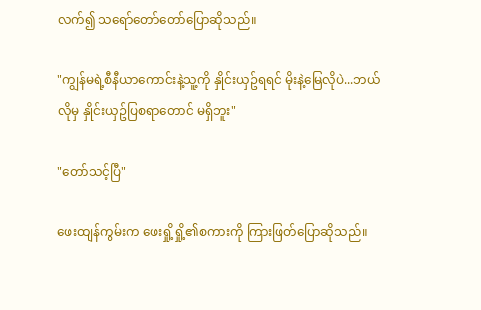လက်၍ သရော်တော်တော်ပြောဆိုသည်။

"ကျွန်မရဲ့စီနီယာကောင်းနဲ့သူ့ကို နှိုင်းယှဥ်ရရင် မိုးနဲ့မြေလိုပဲ...ဘယ်လိုမှ နှိုင်းယှဥ်ပြစရာတောင် မရှိဘူး"

"တော်သင့်ပြီ"

ဖေးထျန်ကွမ်းက ဖေးရှို့ရှို့၏စကားကို ကြားဖြတ်ပြောဆိုသည်။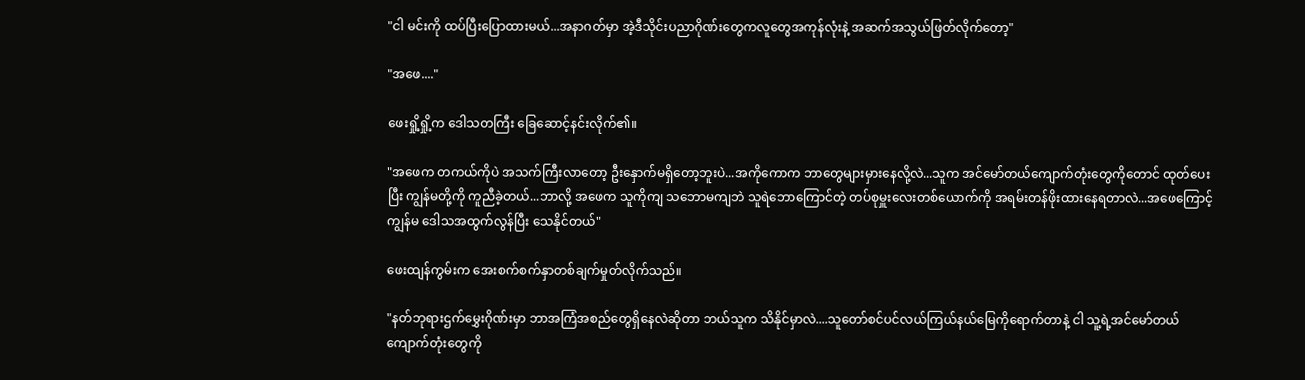"ငါ မင်းကို ထပ်ပြီးပြောထားမယ်...အနာဂတ်မှာ အဲ့ဒီသိုင်းပညာဂိုဏ်းတွေကလူတွေအကုန်လုံးနဲ့ အဆက်အသွယ်ဖြတ်လိုက်တော့"

"အဖေ...."

ဖေးရှို့ရှို့က ဒေါသတကြီး ခြေဆောင့်နင်းလိုက်၏။

"အဖေက တကယ်ကိုပဲ အသက်ကြီးလာတော့ ဦးနှောက်မရှိတော့ဘူးပဲ...အကိုကောက ဘာတွေများမှားနေလို့လဲ...သူက အင်မော်တယ်ကျောက်တုံးတွေကိုတောင် ထုတ်ပေးပြီး ကျွန်မတို့ကို ကူညီခဲ့တယ်...ဘာလို့ အဖေက သူကိုကျ သဘောမကျဘဲ သူရဲဘောကြောင်တဲ့ တပ်စုမှူးလေးတစ်ယောက်ကို အရမ်းတန်ဖိုးထားနေရတာလဲ...အဖေကြောင့် ကျွန်မ ဒေါသအထွက်လွန်ပြီး သေနိုင်တယ်"

ဖေးထျန်ကွမ်းက အေးစက်စက်နှာတစ်ချက်မှုတ်လိုက်သည်။

"နတ်ဘုရားဌက်မွှေးဂိုဏ်းမှာ ဘာအကြံအစည်တွေရှိနေလဲဆိုတာ ဘယ်သူက သိနိုင်မှာလဲ....သူတော်စင်ပင်လယ်ကြယ်နယ်မြေကိုရောက်တာနဲ့ ငါ သူ့ရဲ့အင်မော်တယ်ကျောက်တုံးတွေကို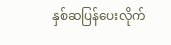နှစ်ဆပြန်ပေးလိုက်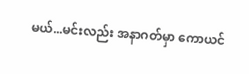မယ်...မင်းလည်း အနာဂတ်မှာ ကောယင်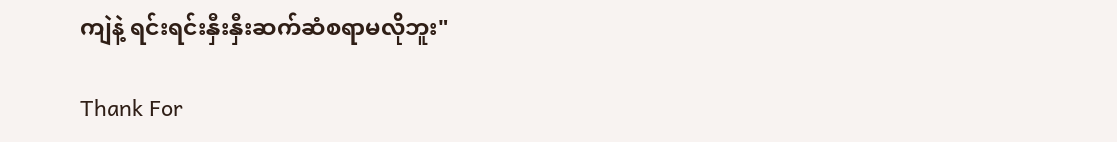ကျဲနဲ့ ရင်းရင်းနှီးနှီးဆက်ဆံစရာမလိုဘူး"

Thank For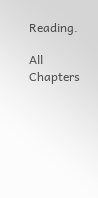Reading.

All Chapters